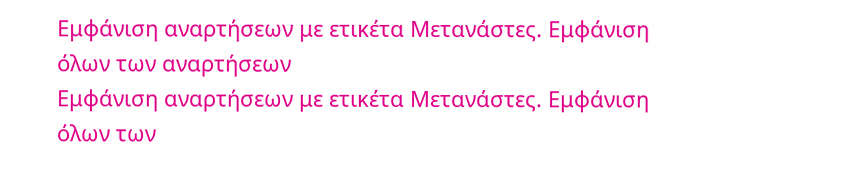Εμφάνιση αναρτήσεων με ετικέτα Μετανάστες. Εμφάνιση όλων των αναρτήσεων
Εμφάνιση αναρτήσεων με ετικέτα Μετανάστες. Εμφάνιση όλων των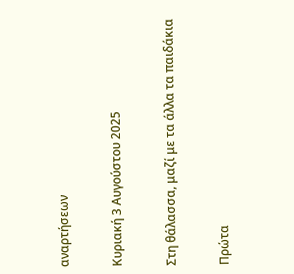αναρτήσεων

Κυριακή 3 Αυγούστου 2025

Στη θάλασσα, μαζί με τα άλλα τα παιδάκια

Πρώτα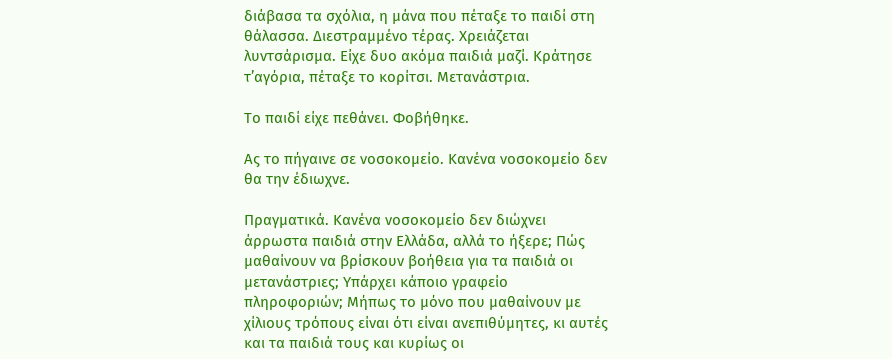διάβασα τα σχόλια, η μάνα που πέταξε το παιδί στη θάλασσα. Διεστραμμένο τέρας. Χρειάζεται λυντσάρισμα. Είχε δυο ακόμα παιδιά μαζί. Κράτησε τ’αγόρια, πέταξε το κορίτσι. Μετανάστρια.

Το παιδί είχε πεθάνει. Φοβήθηκε.

Ας το πήγαινε σε νοσοκομείο. Κανένα νοσοκομείο δεν θα την έδιωχνε.

Πραγματικά. Κανένα νοσοκομείο δεν διώχνει άρρωστα παιδιά στην Ελλάδα, αλλά το ήξερε; Πώς μαθαίνουν να βρίσκουν βοήθεια για τα παιδιά οι μετανάστριες; Υπάρχει κάποιο γραφείο πληροφοριών; Μήπως το μόνο που μαθαίνουν με χίλιους τρόπους είναι ότι είναι ανεπιθύμητες, κι αυτές και τα παιδιά τους και κυρίως οι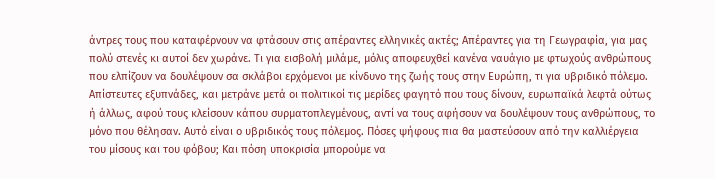άντρες τους που καταφέρνουν να φτάσουν στις απέραντες ελληνικές ακτές; Απέραντες για τη Γεωγραφία, για μας πολύ στενές κι αυτοί δεν χωράνε. Τι για εισβολή μιλάμε, μόλις αποφευχθεί κανένα ναυάγιο με φτωχούς ανθρώπους που ελπίζουν να δουλέψουν σα σκλάβοι ερχόμενοι με κίνδυνο της ζωής τους στην Ευρώπη, τι για υβριδικό πόλεμο. Απίστευτες εξυπνάδες, και μετράνε μετά οι πολιτικοί τις μερίδες φαγητό που τους δίνουν, ευρωπαϊκά λεφτά ούτως ή άλλως, αφού τους κλείσουν κάπου συρματοπλεγμένους, αντί να τους αφήσουν να δουλέψουν τους ανθρώπους, το μόνο που θέλησαν. Αυτό είναι ο υβριδικός τους πόλεμος. Πόσες ψήφους πια θα μαστεύσουν από την καλλιέργεια του μίσους και του φόβου; Και πόση υποκρισία μπορούμε να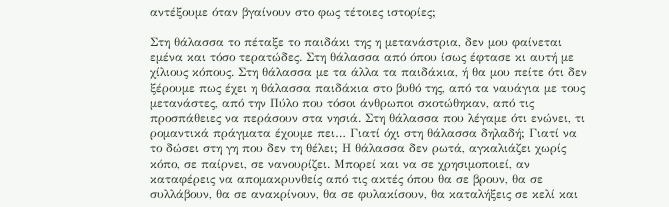αντέξουμε όταν βγαίνουν στο φως τέτοιες ιστορίες;

Στη θάλασσα το πέταξε το παιδάκι της η μετανάστρια, δεν μου φαίνεται εμένα και τόσο τερατώδες. Στη θάλασσα από όπου ίσως έφτασε κι αυτή με χίλιους κόπους. Στη θάλασσα με τα άλλα τα παιδάκια, ή θα μου πείτε ότι δεν ξέρουμε πως έχει η θάλασσα παιδάκια στο βυθό της, από τα ναυάγια με τους μετανάστες, από την Πύλο που τόσοι άνθρωποι σκοτώθηκαν, από τις προσπάθειες να περάσουν στα νησιά. Στη θάλασσα που λέγαμε ότι ενώνει, τι ρομαντικά πράγματα έχουμε πει… Γιατί όχι στη θάλασσα δηλαδή; Γιατί να το δώσει στη γη που δεν τη θέλει; Η θάλασσα δεν ρωτά, αγκαλιάζει χωρίς κόπο, σε παίρνει, σε νανουρίζει. Μπορεί και να σε χρησιμοποιεί, αν καταφέρεις να απομακρυνθείς από τις ακτές όπου θα σε βρουν, θα σε συλλάβουν, θα σε ανακρίνουν, θα σε φυλακίσουν, θα καταλήξεις σε κελί και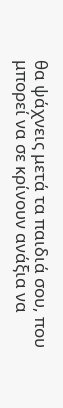θα ψάχνεις μετά τα παιδιά σου, που μπορεί να σε κρίνουν ανάξια να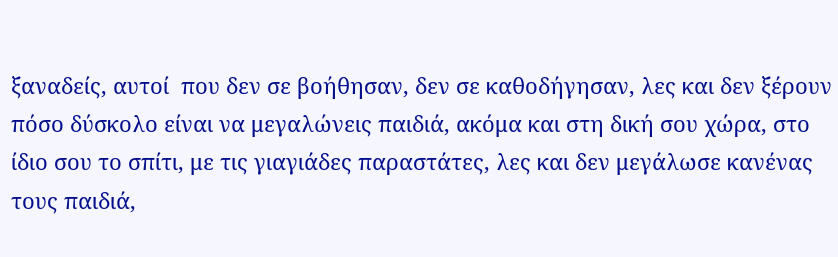ξαναδείς, αυτοί  που δεν σε βοήθησαν, δεν σε καθοδήγησαν, λες και δεν ξέρουν πόσο δύσκολο είναι να μεγαλώνεις παιδιά, ακόμα και στη δική σου χώρα, στο ίδιο σου το σπίτι, με τις γιαγιάδες παραστάτες, λες και δεν μεγάλωσε κανένας τους παιδιά,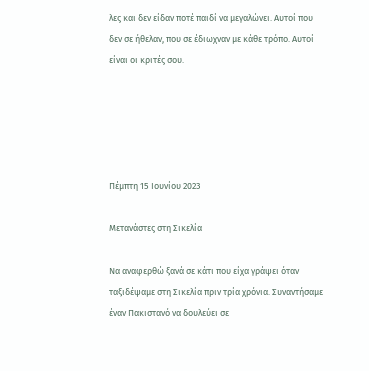λες και δεν είδαν ποτέ παιδί να μεγαλώνει. Αυτοί που δεν σε ήθελαν, που σε έδιωχναν με κάθε τρόπο. Αυτοί είναι οι κριτές σου.





Πέμπτη 15 Ιουνίου 2023

Μετανάστες στη Σικελία

Να αναφερθώ ξανά σε κάτι που είχα γράψει όταν ταξιδέψαμε στη Σικελία πριν τρία χρόνια. Συναντήσαμε έναν Πακιστανό να δουλεύει σε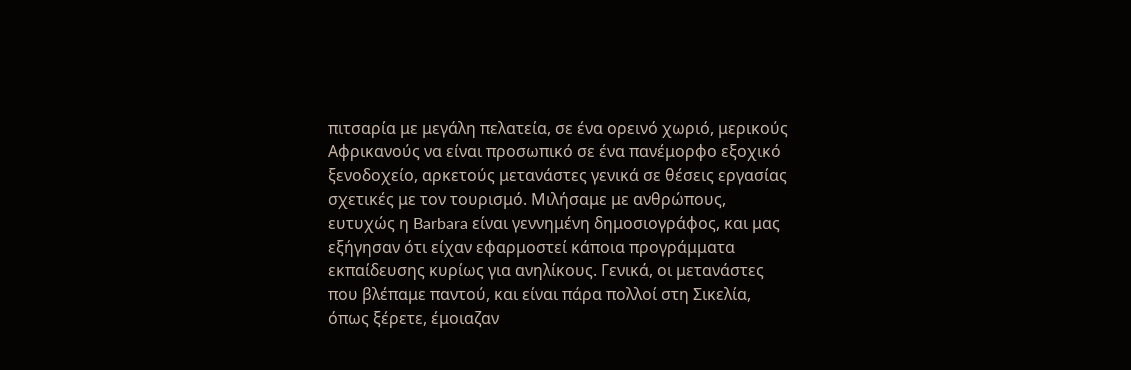πιτσαρία με μεγάλη πελατεία, σε ένα ορεινό χωριό, μερικούς Αφρικανούς να είναι προσωπικό σε ένα πανέμορφο εξοχικό ξενοδοχείο, αρκετούς μετανάστες γενικά σε θέσεις εργασίας σχετικές με τον τουρισμό. Μιλήσαμε με ανθρώπους, ευτυχώς η Barbara είναι γεννημένη δημοσιογράφος, και μας εξήγησαν ότι είχαν εφαρμοστεί κάποια προγράμματα εκπαίδευσης κυρίως για ανηλίκους. Γενικά, οι μετανάστες που βλέπαμε παντού, και είναι πάρα πολλοί στη Σικελία, όπως ξέρετε, έμοιαζαν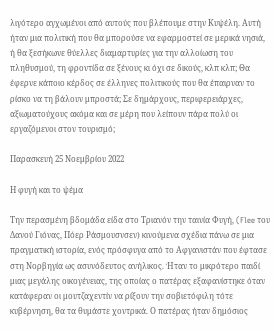λιγότερο αγχωμένοι από αυτούς που βλέπουμε στην Κυψέλη. Αυτή ήταν μια πολιτική που θα μπορούσε να εφαρμοστεί σε μερικά νησιά, ή θα ξεσήκωνε θύελλες διαμαρτυρίες για την αλλοίωση του πληθυσμού, τη φροντίδα σε ξένους κι όχι σε δικούς, κλπ κλπ; Θα έφερνε κάποιο κέρδος σε έλληνες πολιτικούς που θα έπαιρναν το ρίσκο να τη βάλουν μπροστά; Σε δημάρχους, περιφερειάρχες, αξιωματούχους ακόμα και σε μέρη που λείπουν πάρα πολύ οι εργαζόμενοι στον τουρισμό;

Παρασκευή 25 Νοεμβρίου 2022

Η φυγή και το ψέμα

Την περασμένη βδομάδα είδα στο Τριανόν την ταινία Φυγή, (Flee του Δανού Γιόνας, Πόερ Ράσμουσνσεν) κινούμενα σχέδια πάνω σε μια πραγματική ιστορία, ενός πρόσφυγα από το Αφγανιστάν που έφτασε στη Νορβηγία ως ασυνόδευτος ανήλικος. Ήταν το μικρότερο παιδί μιας μεγάλης οικογένειας, της οποίας ο πατέρας εξαφανίστηκε όταν κατάφεραν οι μουτζαχεντίν να ρίξουν την σοβιετόφιλη τότε κυβέρνηση, θα τα θυμάστε χοντρικά. Ο πατέρας ήταν δημόσιος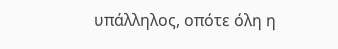υπάλληλος, οπότε όλη η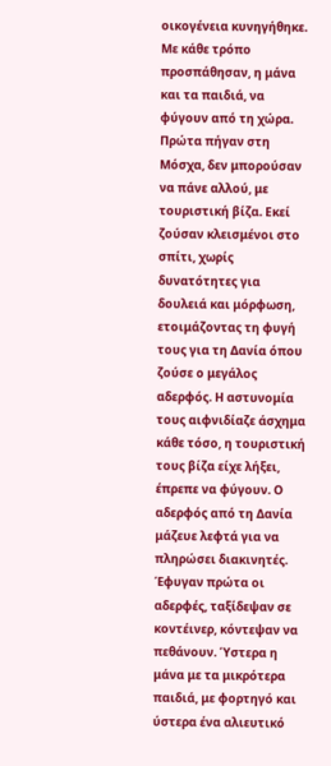οικογένεια κυνηγήθηκε. Με κάθε τρόπο προσπάθησαν, η μάνα και τα παιδιά, να φύγουν από τη χώρα. Πρώτα πήγαν στη Μόσχα, δεν μπορούσαν να πάνε αλλού, με τουριστική βίζα. Εκεί ζούσαν κλεισμένοι στο σπίτι, χωρίς δυνατότητες για δουλειά και μόρφωση, ετοιμάζοντας τη φυγή τους για τη Δανία όπου ζούσε ο μεγάλος αδερφός. Η αστυνομία τους αιφνιδίαζε άσχημα κάθε τόσο, η τουριστική τους βίζα είχε λήξει, έπρεπε να φύγουν. Ο αδερφός από τη Δανία μάζευε λεφτά για να πληρώσει διακινητές. Έφυγαν πρώτα οι αδερφές, ταξίδεψαν σε κοντέινερ, κόντεψαν να πεθάνουν. Ύστερα η μάνα με τα μικρότερα παιδιά, με φορτηγό και ύστερα ένα αλιευτικό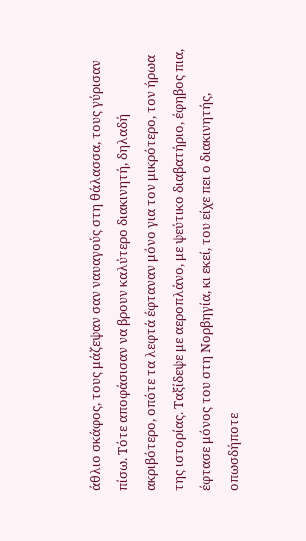άθλιο σκάφος, τους μάζεψαν σαν ναυαγούς στη θάλασσα, τους γύρισαν πίσω. Τότε αποφάσισαν να βρουν καλύτερο διακινητή, δηλαδή ακριβότερο, οπότε τα λεφτά έφταναν μόνο για τον μικρότερο, τον ήρωα της ιστορίας. Ταξίδεψε με αεροπλάνο, με ψεύτικο διαβατήριο, έφηβος πια, έφτασε μόνος του στη Νορβηγία, κι εκεί, του είχε πει ο διακινητής, οπωσδήποτε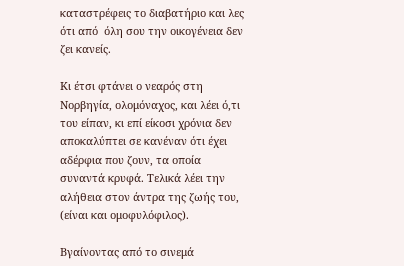καταστρέφεις το διαβατήριο και λες ότι από  όλη σου την οικογένεια δεν ζει κανείς.

Κι έτσι φτάνει ο νεαρός στη Νορβηγία, ολομόναχος, και λέει ό,τι του είπαν, κι επί είκοσι χρόνια δεν αποκαλύπτει σε κανέναν ότι έχει αδέρφια που ζουν, τα οποία συναντά κρυφά. Τελικά λέει την αλήθεια στον άντρα της ζωής του, (είναι και ομοφυλόφιλος).

Βγαίνοντας από το σινεμά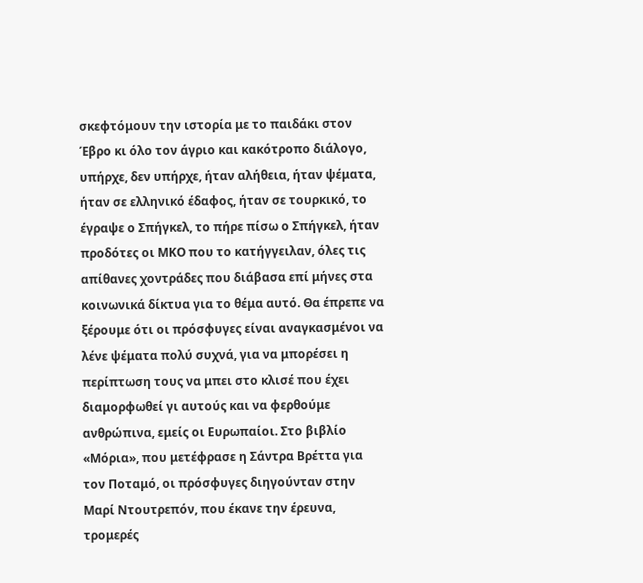σκεφτόμουν την ιστορία με το παιδάκι στον Έβρο κι όλο τον άγριο και κακότροπο διάλογο, υπήρχε, δεν υπήρχε, ήταν αλήθεια, ήταν ψέματα, ήταν σε ελληνικό έδαφος, ήταν σε τουρκικό, το έγραψε ο Σπήγκελ, το πήρε πίσω ο Σπήγκελ, ήταν προδότες οι ΜΚΟ που το κατήγγειλαν, όλες τις απίθανες χοντράδες που διάβασα επί μήνες στα κοινωνικά δίκτυα για το θέμα αυτό. Θα έπρεπε να ξέρουμε ότι οι πρόσφυγες είναι αναγκασμένοι να λένε ψέματα πολύ συχνά, για να μπορέσει η περίπτωση τους να μπει στο κλισέ που έχει διαμορφωθεί γι αυτούς και να φερθούμε ανθρώπινα, εμείς οι Ευρωπαίοι. Στο βιβλίο «Μόρια», που μετέφρασε η Σάντρα Βρέττα για τον Ποταμό, οι πρόσφυγες διηγούνταν στην  Μαρί Ντουτρεπόν, που έκανε την έρευνα, τρομερές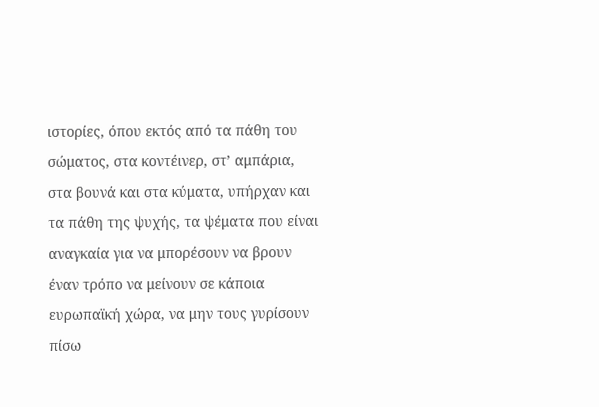ιστορίες, όπου εκτός από τα πάθη του σώματος, στα κοντέινερ, στ’ αμπάρια, στα βουνά και στα κύματα, υπήρχαν και τα πάθη της ψυχής, τα ψέματα που είναι αναγκαία για να μπορέσουν να βρουν έναν τρόπο να μείνουν σε κάποια ευρωπαϊκή χώρα, να μην τους γυρίσουν πίσω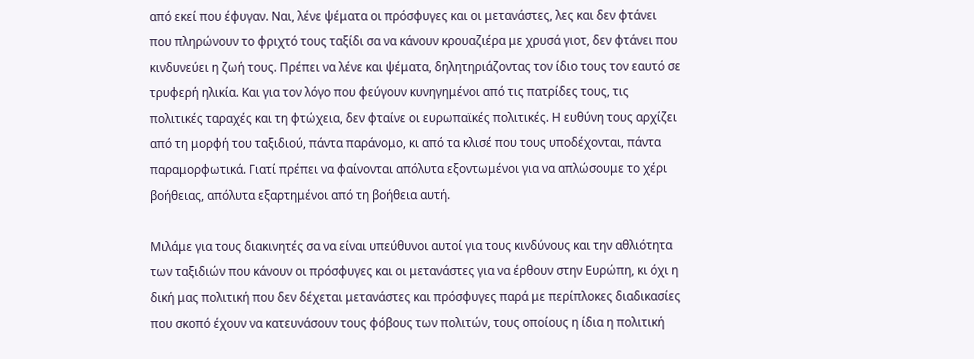από εκεί που έφυγαν. Ναι, λένε ψέματα οι πρόσφυγες και οι μετανάστες, λες και δεν φτάνει που πληρώνουν το φριχτό τους ταξίδι σα να κάνουν κρουαζιέρα με χρυσά γιοτ, δεν φτάνει που κινδυνεύει η ζωή τους. Πρέπει να λένε και ψέματα, δηλητηριάζοντας τον ίδιο τους τον εαυτό σε τρυφερή ηλικία. Και για τον λόγο που φεύγουν κυνηγημένοι από τις πατρίδες τους, τις πολιτικές ταραχές και τη φτώχεια, δεν φταίνε οι ευρωπαϊκές πολιτικές. Η ευθύνη τους αρχίζει από τη μορφή του ταξιδιού, πάντα παράνομο, κι από τα κλισέ που τους υποδέχονται, πάντα παραμορφωτικά. Γιατί πρέπει να φαίνονται απόλυτα εξοντωμένοι για να απλώσουμε το χέρι βοήθειας, απόλυτα εξαρτημένοι από τη βοήθεια αυτή.

Μιλάμε για τους διακινητές σα να είναι υπεύθυνοι αυτοί για τους κινδύνους και την αθλιότητα των ταξιδιών που κάνουν οι πρόσφυγες και οι μετανάστες για να έρθουν στην Ευρώπη, κι όχι η δική μας πολιτική που δεν δέχεται μετανάστες και πρόσφυγες παρά με περίπλοκες διαδικασίες που σκοπό έχουν να κατευνάσουν τους φόβους των πολιτών, τους οποίους η ίδια η πολιτική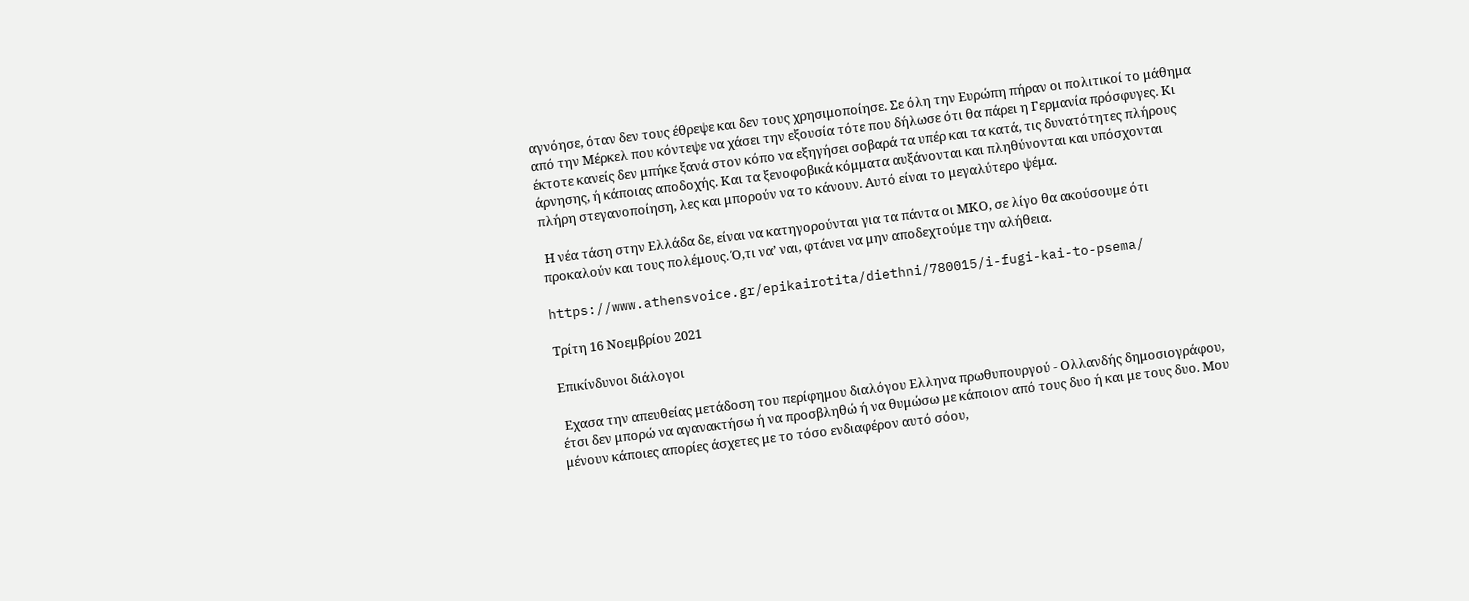αγνόησε, όταν δεν τους έθρεψε και δεν τους χρησιμοποίησε. Σε όλη την Ευρώπη πήραν οι πολιτικοί το μάθημα από την Μέρκελ που κόντεψε να χάσει την εξουσία τότε που δήλωσε ότι θα πάρει η Γερμανία πρόσφυγες. Κι έκτοτε κανείς δεν μπήκε ξανά στον κόπο να εξηγήσει σοβαρά τα υπέρ και τα κατά, τις δυνατότητες πλήρους άρνησης, ή κάποιας αποδοχής. Και τα ξενοφοβικά κόμματα αυξάνονται και πληθύνονται και υπόσχονται πλήρη στεγανοποίηση, λες και μπορούν να το κάνουν. Αυτό είναι το μεγαλύτερο ψέμα.

 Η νέα τάση στην Ελλάδα δε, είναι να κατηγορούνται για τα πάντα οι ΜΚΟ, σε λίγο θα ακούσουμε ότι προκαλούν και τους πολέμους. Ό,τι να’ ναι, φτάνει να μην αποδεχτούμε την αλήθεια.

https://www.athensvoice.gr/epikairotita/diethni/780015/i-fugi-kai-to-psema/

Τρίτη 16 Νοεμβρίου 2021

Επικίνδυνοι διάλογοι

 Εχασα την απευθείας μετάδοση του περίφημου διαλόγου Ελληνα πρωθυπουργού - Ολλανδής δημοσιογράφου, έτσι δεν μπορώ να αγανακτήσω ή να προσβληθώ ή να θυμώσω με κάποιον από τους δυο ή και με τους δυο. Μου μένουν κάποιες απορίες άσχετες με το τόσο ενδιαφέρον αυτό σόου,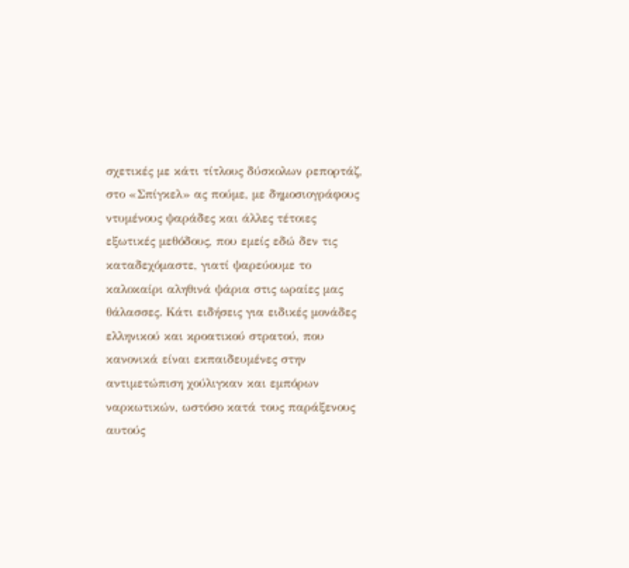σχετικές με κάτι τίτλους δύσκολων ρεπορτάζ, στο «Σπίγκελ» ας πούμε, με δημοσιογράφους ντυμένους ψαράδες και άλλες τέτοιες εξωτικές μεθόδους, που εμείς εδώ δεν τις καταδεχόμαστε, γιατί ψαρεύουμε το καλοκαίρι αληθινά ψάρια στις ωραίες μας θάλασσες. Κάτι ειδήσεις για ειδικές μονάδες ελληνικού και κροατικού στρατού, που κανονικά είναι εκπαιδευμένες στην αντιμετώπιση χούλιγκαν και εμπόρων ναρκωτικών, ωστόσο κατά τους παράξενους αυτούς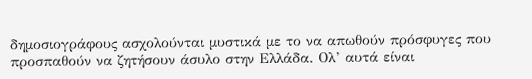δημοσιογράφους ασχολούνται μυστικά με το να απωθούν πρόσφυγες που προσπαθούν να ζητήσουν άσυλο στην Ελλάδα. Ολ’ αυτά είναι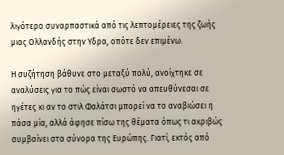λιγότερο συναρπαστικά από τις λεπτομέρειες της ζωής μιας Ολλανδής στην Υδρα, οπότε δεν επιμένω.

Η συζήτηση βάθυνε στο μεταξύ πολύ, ανοίχτηκε σε αναλύσεις για το πώς είναι σωστό να απευθύνεσαι σε ηγέτες κι αν το στιλ Φαλάτσι μπορεί να το αναβιώσει η πάσα μία, αλλά άφησε πίσω της θέματα όπως τι ακριβώς συμβαίνει στα σύνορα της Ευρώπης. Γιατί, εκτός από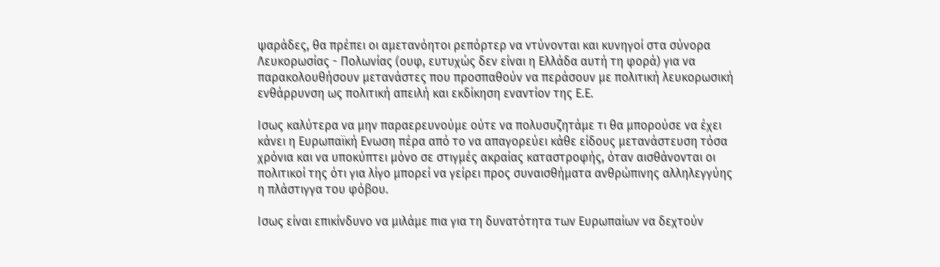ψαράδες, θα πρέπει οι αμετανόητοι ρεπόρτερ να ντύνονται και κυνηγοί στα σύνορα Λευκορωσίας - Πολωνίας (ουφ, ευτυχώς δεν είναι η Ελλάδα αυτή τη φορά) για να παρακολουθήσουν μετανάστες που προσπαθούν να περάσουν με πολιτική λευκορωσική ενθάρρυνση ως πολιτική απειλή και εκδίκηση εναντίον της Ε.Ε.

Ισως καλύτερα να μην παραερευνούμε ούτε να πολυσυζητάμε τι θα μπορούσε να έχει κάνει η Ευρωπαϊκή Ενωση πέρα από το να απαγορεύει κάθε είδους μετανάστευση τόσα χρόνια και να υποκύπτει μόνο σε στιγμές ακραίας καταστροφής, όταν αισθάνονται οι πολιτικοί της ότι για λίγο μπορεί να γείρει προς συναισθήματα ανθρώπινης αλληλεγγύης η πλάστιγγα του φόβου.

Ισως είναι επικίνδυνο να μιλάμε πια για τη δυνατότητα των Ευρωπαίων να δεχτούν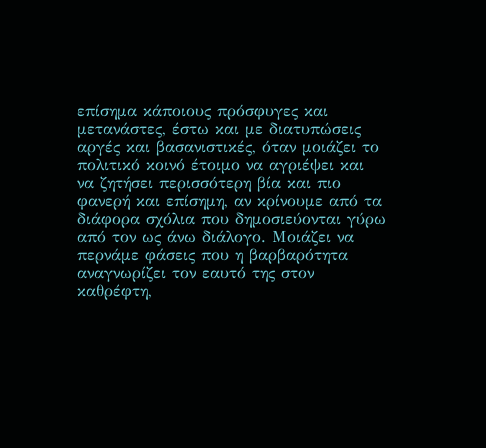επίσημα κάποιους πρόσφυγες και μετανάστες, έστω και με διατυπώσεις αργές και βασανιστικές, όταν μοιάζει το πολιτικό κοινό έτοιμο να αγριέψει και να ζητήσει περισσότερη βία και πιο φανερή και επίσημη, αν κρίνουμε από τα διάφορα σχόλια που δημοσιεύονται γύρω από τον ως άνω διάλογο. Μοιάζει να περνάμε φάσεις που η βαρβαρότητα αναγνωρίζει τον εαυτό της στον καθρέφτη,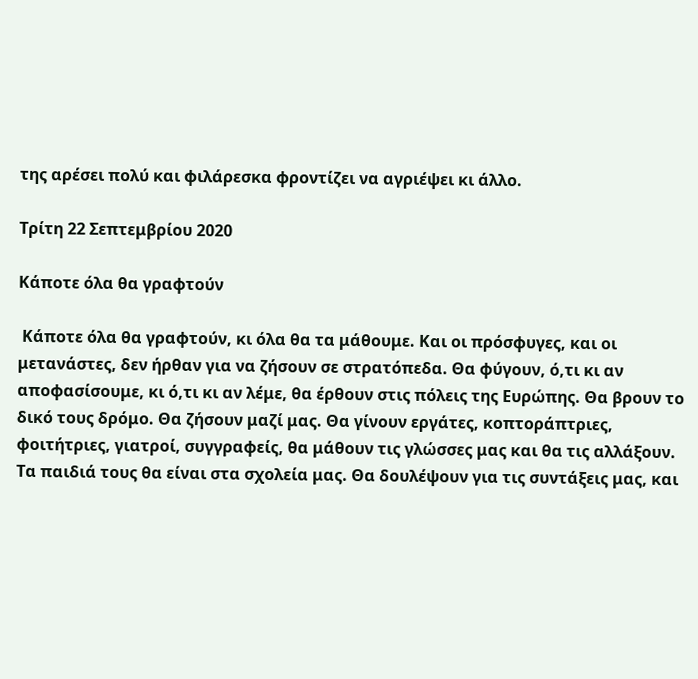της αρέσει πολύ και φιλάρεσκα φροντίζει να αγριέψει κι άλλο.

Τρίτη 22 Σεπτεμβρίου 2020

Κάποτε όλα θα γραφτούν

 Κάποτε όλα θα γραφτούν, κι όλα θα τα μάθουμε. Και οι πρόσφυγες, και οι μετανάστες, δεν ήρθαν για να ζήσουν σε στρατόπεδα. Θα φύγουν, ό,τι κι αν αποφασίσουμε, κι ό,τι κι αν λέμε, θα έρθουν στις πόλεις της Ευρώπης. Θα βρουν το δικό τους δρόμο. Θα ζήσουν μαζί μας. Θα γίνουν εργάτες, κοπτοράπτριες, φοιτήτριες, γιατροί, συγγραφείς, θα μάθουν τις γλώσσες μας και θα τις αλλάξουν. Τα παιδιά τους θα είναι στα σχολεία μας. Θα δουλέψουν για τις συντάξεις μας, και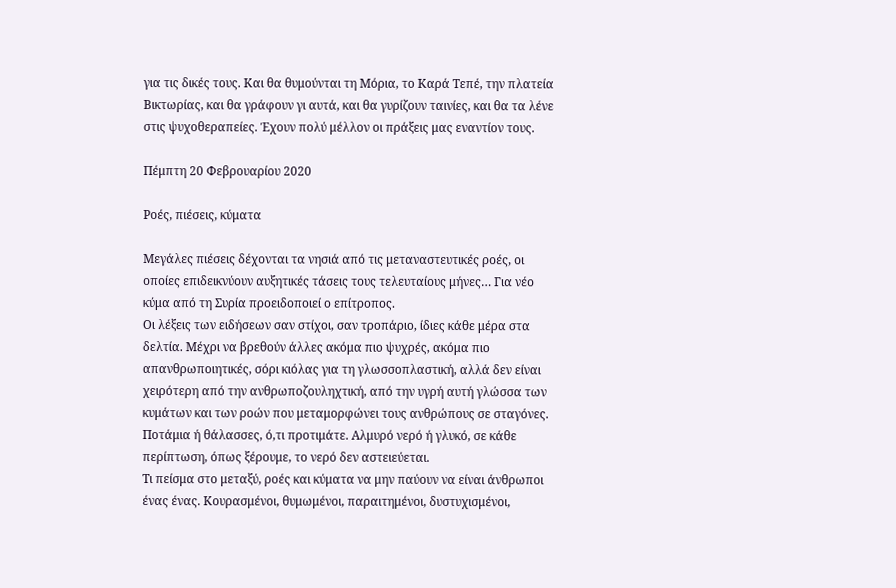για τις δικές τους. Και θα θυμούνται τη Μόρια, το Καρά Τεπέ, την πλατεία Βικτωρίας, και θα γράφουν γι αυτά, και θα γυρίζουν ταινίες, και θα τα λένε στις ψυχοθεραπείες. Έχουν πολύ μέλλον οι πράξεις μας εναντίον τους.

Πέμπτη 20 Φεβρουαρίου 2020

Ροές, πιέσεις, κύματα

Μεγάλες πιέσεις δέχονται τα νησιά από τις μεταναστευτικές ροές, οι οποίες επιδεικνύουν αυξητικές τάσεις τους τελευταίους μήνες… Για νέο κύμα από τη Συρία προειδοποιεί ο επίτροπος.
Οι λέξεις των ειδήσεων σαν στίχοι, σαν τροπάριο, ίδιες κάθε μέρα στα δελτία. Μέχρι να βρεθούν άλλες ακόμα πιο ψυχρές, ακόμα πιο απανθρωποιητικές, σόρι κιόλας για τη γλωσσοπλαστική, αλλά δεν είναι χειρότερη από την ανθρωποζουληχτική, από την υγρή αυτή γλώσσα των κυμάτων και των ροών που μεταμορφώνει τους ανθρώπους σε σταγόνες. Ποτάμια ή θάλασσες, ό,τι προτιμάτε. Αλμυρό νερό ή γλυκό, σε κάθε περίπτωση, όπως ξέρουμε, το νερό δεν αστειεύεται.
Τι πείσμα στο μεταξύ, ροές και κύματα να μην παύουν να είναι άνθρωποι ένας ένας. Κουρασμένοι, θυμωμένοι, παραιτημένοι, δυστυχισμένοι,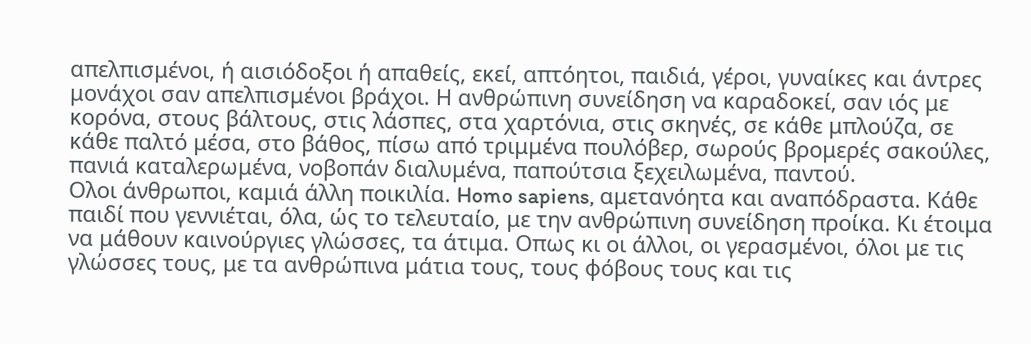απελπισμένοι, ή αισιόδοξοι ή απαθείς, εκεί, απτόητοι, παιδιά, γέροι, γυναίκες και άντρες μονάχοι σαν απελπισμένοι βράχοι. Η ανθρώπινη συνείδηση να καραδοκεί, σαν ιός με κορόνα, στους βάλτους, στις λάσπες, στα χαρτόνια, στις σκηνές, σε κάθε μπλούζα, σε κάθε παλτό μέσα, στο βάθος, πίσω από τριμμένα πουλόβερ, σωρούς βρομερές σακούλες, πανιά καταλερωμένα, νοβοπάν διαλυμένα, παπούτσια ξεχειλωμένα, παντού.
Ολοι άνθρωποι, καμιά άλλη ποικιλία. Homo sapiens, αμετανόητα και αναπόδραστα. Κάθε παιδί που γεννιέται, όλα, ώς το τελευταίο, με την ανθρώπινη συνείδηση προίκα. Κι έτοιμα να μάθουν καινούργιες γλώσσες, τα άτιμα. Οπως κι οι άλλοι, οι γερασμένοι, όλοι με τις γλώσσες τους, με τα ανθρώπινα μάτια τους, τους φόβους τους και τις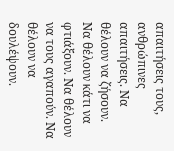απαιτήσεις τους, ανθρώπινες απαιτήσεις. Να θέλουν να ζήσουν. Να θέλουν κάτι να φτιάξουν. Να θέλουν να τους αγαπούν. Να θέλουν να δουλέψουν.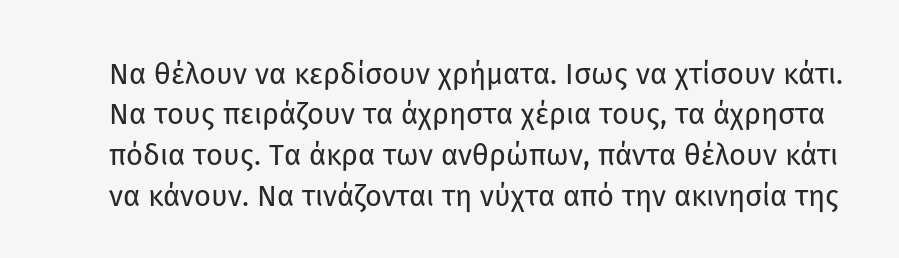Να θέλουν να κερδίσουν χρήματα. Ισως να χτίσουν κάτι. Να τους πειράζουν τα άχρηστα χέρια τους, τα άχρηστα πόδια τους. Τα άκρα των ανθρώπων, πάντα θέλουν κάτι να κάνουν. Να τινάζονται τη νύχτα από την ακινησία της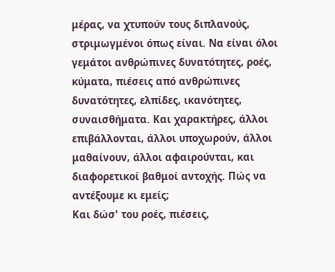μέρας, να χτυπούν τους διπλανούς, στριμωγμένοι όπως είναι. Να είναι όλοι γεμάτοι ανθρώπινες δυνατότητες, ροές, κύματα, πιέσεις από ανθρώπινες δυνατότητες, ελπίδες, ικανότητες, συναισθήματα. Και χαρακτήρες, άλλοι επιβάλλονται, άλλοι υποχωρούν, άλλοι μαθαίνουν, άλλοι αφαιρούνται, και διαφορετικοί βαθμοί αντοχής. Πώς να αντέξουμε κι εμείς;
Και δώσ' του ροές, πιέσεις,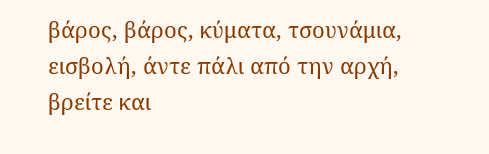βάρος, βάρος, κύματα, τσουνάμια, εισβολή, άντε πάλι από την αρχή, βρείτε και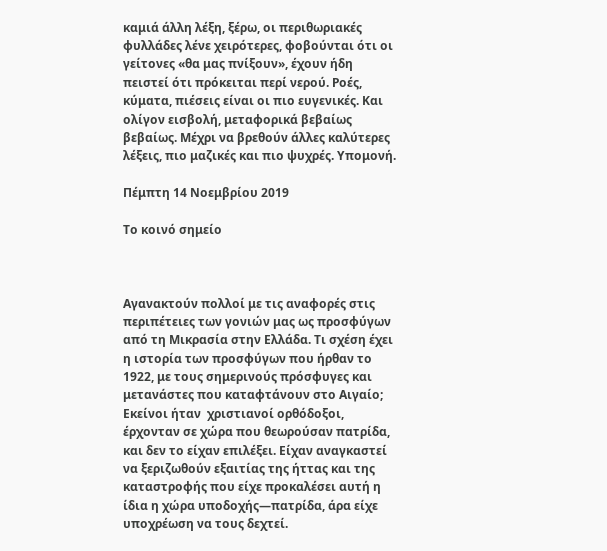καμιά άλλη λέξη, ξέρω, οι περιθωριακές φυλλάδες λένε χειρότερες, φοβούνται ότι οι γείτονες «θα μας πνίξουν», έχουν ήδη πειστεί ότι πρόκειται περί νερού. Ροές, κύματα, πιέσεις είναι οι πιο ευγενικές. Και ολίγον εισβολή, μεταφορικά βεβαίως βεβαίως. Μέχρι να βρεθούν άλλες καλύτερες λέξεις, πιο μαζικές και πιο ψυχρές. Υπομονή.

Πέμπτη 14 Νοεμβρίου 2019

Το κοινό σημείο



Αγανακτούν πολλοί με τις αναφορές στις περιπέτειες των γονιών μας ως προσφύγων από τη Μικρασία στην Ελλάδα. Τι σχέση έχει η ιστορία των προσφύγων που ήρθαν το 1922, με τους σημερινούς πρόσφυγες και μετανάστες που καταφτάνουν στο Αιγαίο; Εκείνοι ήταν  χριστιανοί ορθόδοξοι, έρχονταν σε χώρα που θεωρούσαν πατρίδα, και δεν το είχαν επιλέξει. Είχαν αναγκαστεί να ξεριζωθούν εξαιτίας της ήττας και της καταστροφής που είχε προκαλέσει αυτή η ίδια η χώρα υποδοχής—πατρίδα, άρα είχε υποχρέωση να τους δεχτεί.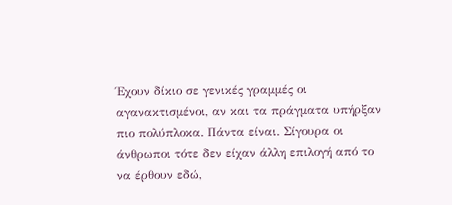Έχουν δίκιο σε γενικές γραμμές οι αγανακτισμένοι, αν και τα πράγματα υπήρξαν πιο πολύπλοκα. Πάντα είναι. Σίγουρα οι άνθρωποι τότε δεν είχαν άλλη επιλογή από το να έρθουν εδώ,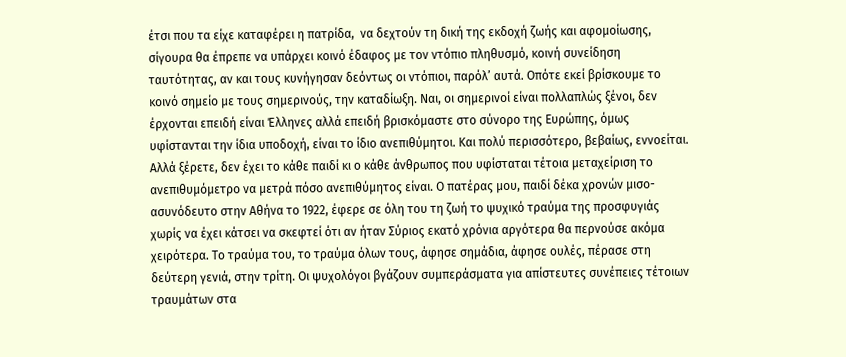έτσι που τα είχε καταφέρει η πατρίδα,  να δεχτούν τη δική της εκδοχή ζωής και αφομοίωσης, σίγουρα θα έπρεπε να υπάρχει κοινό έδαφος με τον ντόπιο πληθυσμό, κοινή συνείδηση ταυτότητας, αν και τους κυνήγησαν δεόντως οι ντόπιοι, παρόλ’ αυτά. Οπότε εκεί βρίσκουμε το κοινό σημείο με τους σημερινούς, την καταδίωξη. Ναι, οι σημερινοί είναι πολλαπλώς ξένοι, δεν έρχονται επειδή είναι Έλληνες αλλά επειδή βρισκόμαστε στο σύνορο της Ευρώπης, όμως υφίστανται την ίδια υποδοχή, είναι το ίδιο ανεπιθύμητοι. Και πολύ περισσότερο, βεβαίως, εννοείται.
Αλλά ξέρετε, δεν έχει το κάθε παιδί κι ο κάθε άνθρωπος που υφίσταται τέτοια μεταχείριση το ανεπιθυμόμετρο να μετρά πόσο ανεπιθύμητος είναι. Ο πατέρας μου, παιδί δέκα χρονών μισο-ασυνόδευτο στην Αθήνα το 1922, έφερε σε όλη του τη ζωή το ψυχικό τραύμα της προσφυγιάς χωρίς να έχει κάτσει να σκεφτεί ότι αν ήταν Σύριος εκατό χρόνια αργότερα θα περνούσε ακόμα χειρότερα. Το τραύμα του, το τραύμα όλων τους, άφησε σημάδια, άφησε ουλές, πέρασε στη δεύτερη γενιά, στην τρίτη. Οι ψυχολόγοι βγάζουν συμπεράσματα για απίστευτες συνέπειες τέτοιων τραυμάτων στα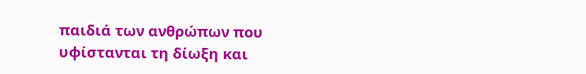παιδιά των ανθρώπων που υφίστανται τη δίωξη και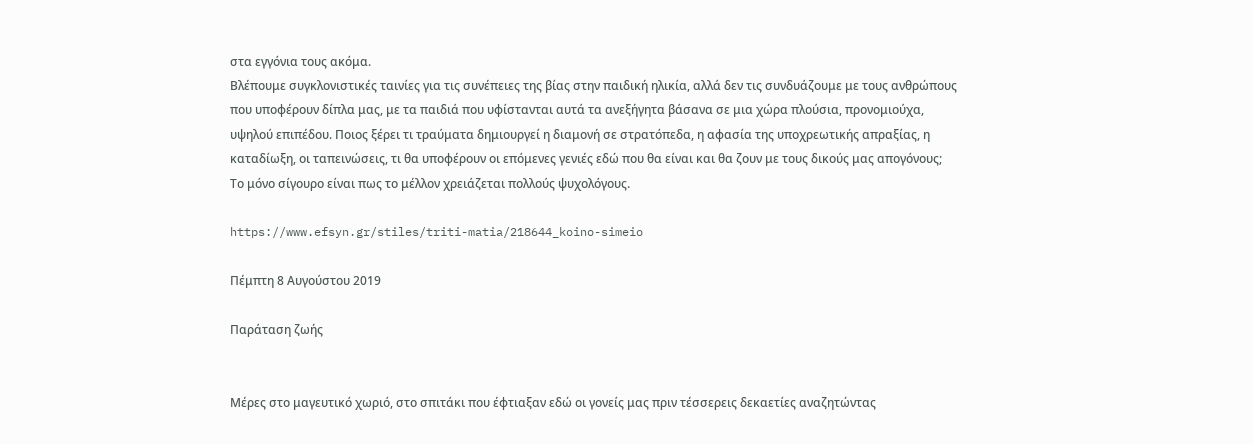στα εγγόνια τους ακόμα.
Βλέπουμε συγκλονιστικές ταινίες για τις συνέπειες της βίας στην παιδική ηλικία, αλλά δεν τις συνδυάζουμε με τους ανθρώπους που υποφέρουν δίπλα μας, με τα παιδιά που υφίστανται αυτά τα ανεξήγητα βάσανα σε μια χώρα πλούσια, προνομιούχα, υψηλού επιπέδου. Ποιος ξέρει τι τραύματα δημιουργεί η διαμονή σε στρατόπεδα, η αφασία της υποχρεωτικής απραξίας, η καταδίωξη, οι ταπεινώσεις, τι θα υποφέρουν οι επόμενες γενιές εδώ που θα είναι και θα ζουν με τους δικούς μας απογόνους;
Το μόνο σίγουρο είναι πως το μέλλον χρειάζεται πολλούς ψυχολόγους.

https://www.efsyn.gr/stiles/triti-matia/218644_koino-simeio

Πέμπτη 8 Αυγούστου 2019

Παράταση ζωής


Μέρες στο μαγευτικό χωριό, στο σπιτάκι που έφτιαξαν εδώ οι γονείς μας πριν τέσσερεις δεκαετίες αναζητώντας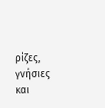ρίζες, γνήσιες και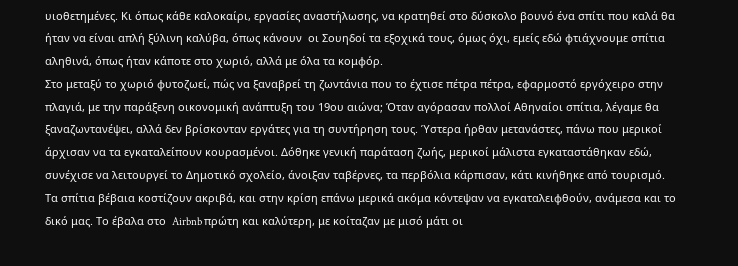υιοθετημένες. Κι όπως κάθε καλοκαίρι, εργασίες αναστήλωσης, να κρατηθεί στο δύσκολο βουνό ένα σπίτι που καλά θα ήταν να είναι απλή ξύλινη καλύβα, όπως κάνουν  οι Σουηδοί τα εξοχικά τους, όμως όχι, εμείς εδώ φτιάχνουμε σπίτια αληθινά, όπως ήταν κάποτε στο χωριό, αλλά με όλα τα κομφόρ.
Στο μεταξύ το χωριό φυτοζωεί, πώς να ξαναβρεί τη ζωντάνια που το έχτισε πέτρα πέτρα, εφαρμοστό εργόχειρο στην πλαγιά, με την παράξενη οικονομική ανάπτυξη του 19ου αιώνα; Όταν αγόρασαν πολλοί Αθηναίοι σπίτια, λέγαμε θα ξαναζωντανέψει, αλλά δεν βρίσκονταν εργάτες για τη συντήρηση τους. Ύστερα ήρθαν μετανάστες, πάνω που μερικοί άρχισαν να τα εγκαταλείπουν κουρασμένοι. Δόθηκε γενική παράταση ζωής, μερικοί μάλιστα εγκαταστάθηκαν εδώ, συνέχισε να λειτουργεί το Δημοτικό σχολείο, άνοιξαν ταβέρνες, τα περβόλια κάρπισαν, κάτι κινήθηκε από τουρισμό. Τα σπίτια βέβαια κοστίζουν ακριβά, και στην κρίση επάνω μερικά ακόμα κόντεψαν να εγκαταλειφθούν, ανάμεσα και το δικό μας. Το έβαλα στο  Airbnb πρώτη και καλύτερη, με κοίταζαν με μισό μάτι οι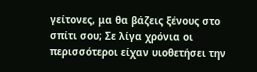γείτονες, μα θα βάζεις ξένους στο σπίτι σου; Σε λίγα χρόνια οι περισσότεροι είχαν υιοθετήσει την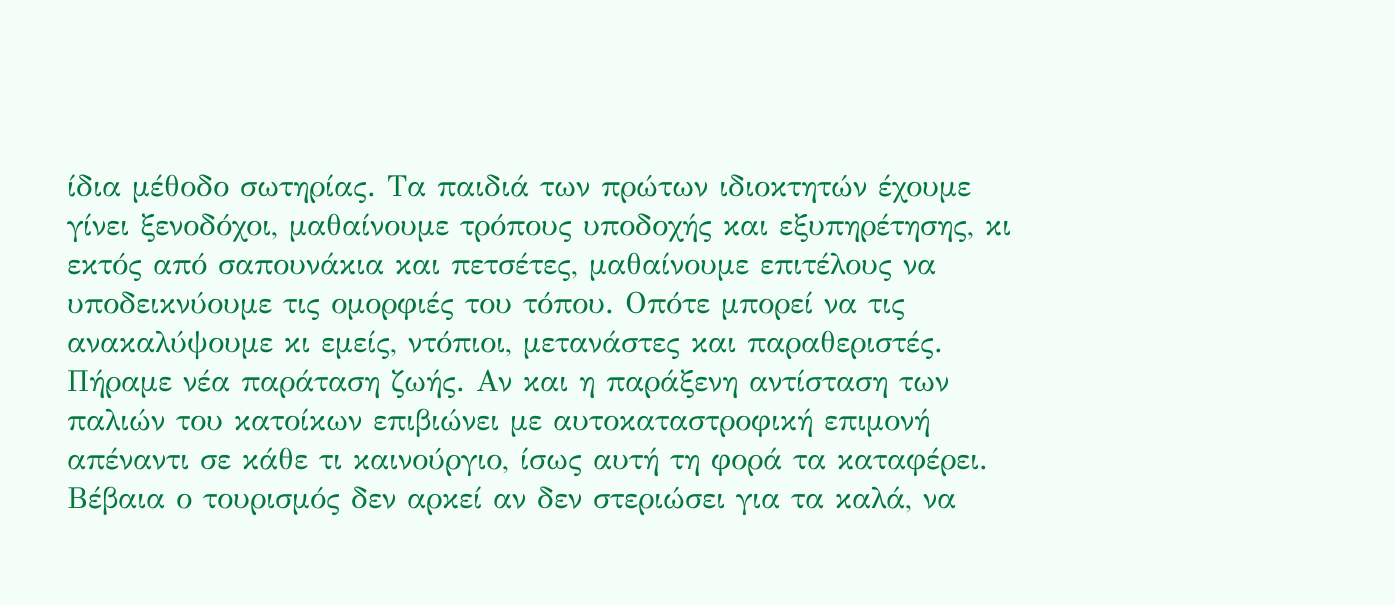ίδια μέθοδο σωτηρίας. Τα παιδιά των πρώτων ιδιοκτητών έχουμε γίνει ξενοδόχοι, μαθαίνουμε τρόπους υποδοχής και εξυπηρέτησης, κι εκτός από σαπουνάκια και πετσέτες, μαθαίνουμε επιτέλους να υποδεικνύουμε τις ομορφιές του τόπου. Οπότε μπορεί να τις ανακαλύψουμε κι εμείς, ντόπιοι, μετανάστες και παραθεριστές. Πήραμε νέα παράταση ζωής. Αν και η παράξενη αντίσταση των παλιών του κατοίκων επιβιώνει με αυτοκαταστροφική επιμονή απέναντι σε κάθε τι καινούργιο, ίσως αυτή τη φορά τα καταφέρει.
Βέβαια ο τουρισμός δεν αρκεί αν δεν στεριώσει για τα καλά, να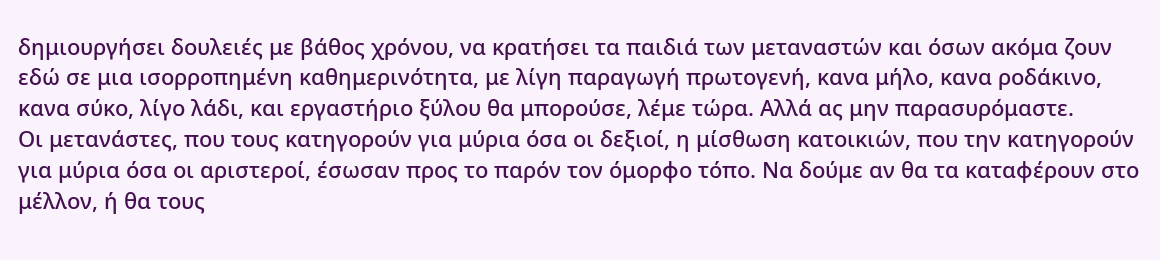δημιουργήσει δουλειές με βάθος χρόνου, να κρατήσει τα παιδιά των μεταναστών και όσων ακόμα ζουν εδώ σε μια ισορροπημένη καθημερινότητα, με λίγη παραγωγή πρωτογενή, κανα μήλο, κανα ροδάκινο, κανα σύκο, λίγο λάδι, και εργαστήριο ξύλου θα μπορούσε, λέμε τώρα. Αλλά ας μην παρασυρόμαστε.
Οι μετανάστες, που τους κατηγορούν για μύρια όσα οι δεξιοί, η μίσθωση κατοικιών, που την κατηγορούν για μύρια όσα οι αριστεροί, έσωσαν προς το παρόν τον όμορφο τόπο. Να δούμε αν θα τα καταφέρουν στο μέλλον, ή θα τους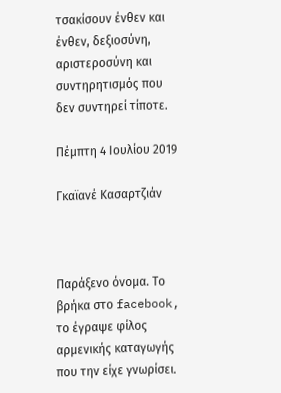τσακίσουν ένθεν και ένθεν, δεξιοσύνη,  αριστεροσύνη και συντηρητισμός που δεν συντηρεί τίποτε.

Πέμπτη 4 Ιουλίου 2019

Γκαϊανέ Κασαρτζιάν



Παράξενο όνομα. Το βρήκα στο facebook, το έγραψε φίλος αρμενικής καταγωγής που την είχε γνωρίσει.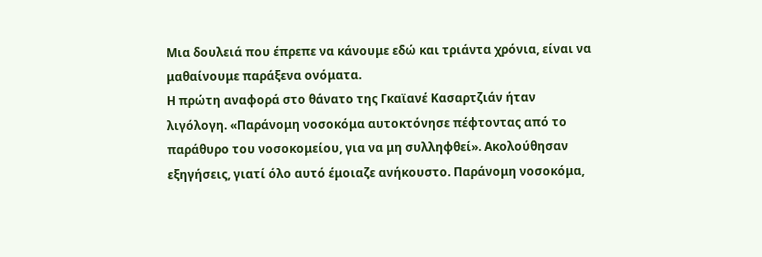Μια δουλειά που έπρεπε να κάνουμε εδώ και τριάντα χρόνια, είναι να μαθαίνουμε παράξενα ονόματα.
Η πρώτη αναφορά στο θάνατο της Γκαϊανέ Κασαρτζιάν ήταν λιγόλογη. «Παράνομη νοσοκόμα αυτοκτόνησε πέφτοντας από το παράθυρο του νοσοκομείου, για να μη συλληφθεί». Ακολούθησαν εξηγήσεις, γιατί όλο αυτό έμοιαζε ανήκουστο. Παράνομη νοσοκόμα,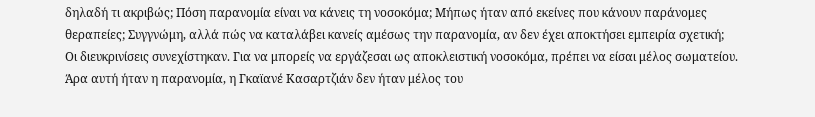δηλαδή τι ακριβώς; Πόση παρανομία είναι να κάνεις τη νοσοκόμα; Μήπως ήταν από εκείνες που κάνουν παράνομες θεραπείες; Συγγνώμη, αλλά πώς να καταλάβει κανείς αμέσως την παρανομία, αν δεν έχει αποκτήσει εμπειρία σχετική;
Οι διευκρινίσεις συνεχίστηκαν. Για να μπορείς να εργάζεσαι ως αποκλειστική νοσοκόμα, πρέπει να είσαι μέλος σωματείου. Άρα αυτή ήταν η παρανομία, η Γκαϊανέ Κασαρτζιάν δεν ήταν μέλος του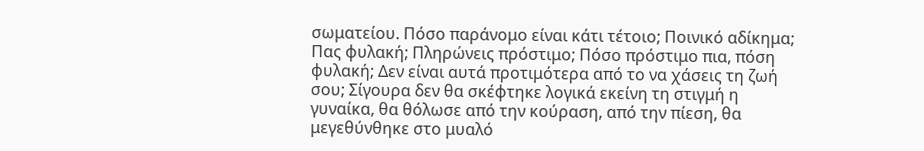σωματείου. Πόσο παράνομο είναι κάτι τέτοιο; Ποινικό αδίκημα; Πας φυλακή; Πληρώνεις πρόστιμο; Πόσο πρόστιμο πια, πόση φυλακή; Δεν είναι αυτά προτιμότερα από το να χάσεις τη ζωή σου; Σίγουρα δεν θα σκέφτηκε λογικά εκείνη τη στιγμή η γυναίκα, θα θόλωσε από την κούραση, από την πίεση, θα μεγεθύνθηκε στο μυαλό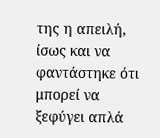της η απειλή, ίσως και να φαντάστηκε ότι μπορεί να ξεφύγει απλά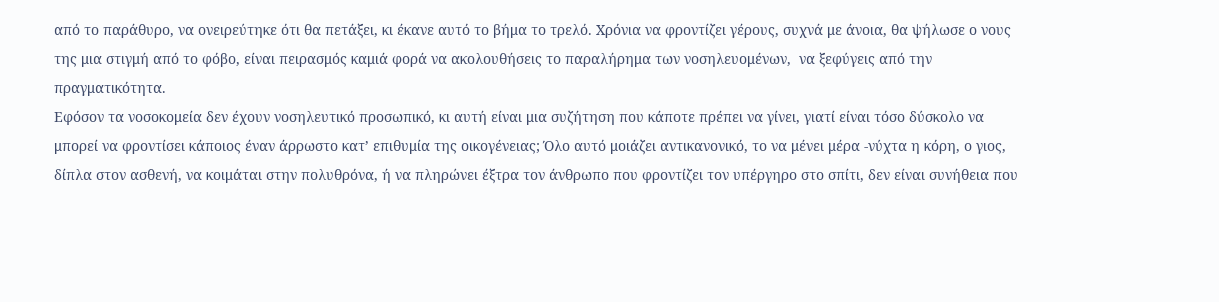από το παράθυρο, να ονειρεύτηκε ότι θα πετάξει, κι έκανε αυτό το βήμα το τρελό. Χρόνια να φροντίζει γέρους, συχνά με άνοια, θα ψήλωσε ο νους της μια στιγμή από το φόβο, είναι πειρασμός καμιά φορά να ακολουθήσεις το παραλήρημα των νοσηλευομένων,  να ξεφύγεις από την  πραγματικότητα.
Εφόσον τα νοσοκομεία δεν έχουν νοσηλευτικό προσωπικό, κι αυτή είναι μια συζήτηση που κάποτε πρέπει να γίνει, γιατί είναι τόσο δύσκολο να μπορεί να φροντίσει κάποιος έναν άρρωστο κατ’ επιθυμία της οικογένειας; Όλο αυτό μοιάζει αντικανονικό, το να μένει μέρα -νύχτα η κόρη, ο γιος, δίπλα στον ασθενή, να κοιμάται στην πολυθρόνα, ή να πληρώνει έξτρα τον άνθρωπο που φροντίζει τον υπέργηρο στο σπίτι, δεν είναι συνήθεια που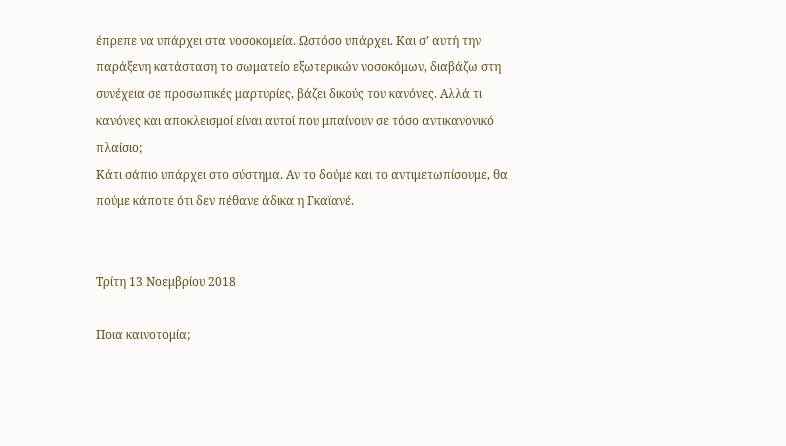έπρεπε να υπάρχει στα νοσοκομεία. Ωστόσο υπάρχει. Και σ’ αυτή την παράξενη κατάσταση το σωματείο εξωτερικών νοσοκόμων, διαβάζω στη συνέχεια σε προσωπικές μαρτυρίες, βάζει δικούς του κανόνες. Αλλά τι κανόνες και αποκλεισμοί είναι αυτοί που μπαίνουν σε τόσο αντικανονικό πλαίσιο;
Κάτι σάπιο υπάρχει στο σύστημα. Αν το δούμε και το αντιμετωπίσουμε, θα πούμε κάποτε ότι δεν πέθανε άδικα η Γκαϊανέ.


Τρίτη 13 Νοεμβρίου 2018

Ποια καινοτομία;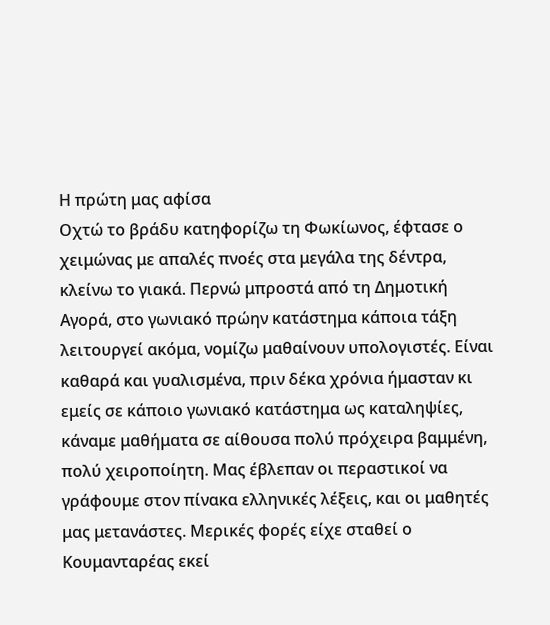Η πρώτη μας αφίσα
Οχτώ το βράδυ κατηφορίζω τη Φωκίωνος, έφτασε ο χειμώνας με απαλές πνοές στα μεγάλα της δέντρα, κλείνω το γιακά. Περνώ μπροστά από τη Δημοτική Αγορά, στο γωνιακό πρώην κατάστημα κάποια τάξη λειτουργεί ακόμα, νομίζω μαθαίνουν υπολογιστές. Είναι καθαρά και γυαλισμένα, πριν δέκα χρόνια ήμασταν κι εμείς σε κάποιο γωνιακό κατάστημα ως καταληψίες, κάναμε μαθήματα σε αίθουσα πολύ πρόχειρα βαμμένη, πολύ χειροποίητη. Μας έβλεπαν οι περαστικοί να γράφουμε στον πίνακα ελληνικές λέξεις, και οι μαθητές μας μετανάστες. Μερικές φορές είχε σταθεί ο Κουμανταρέας εκεί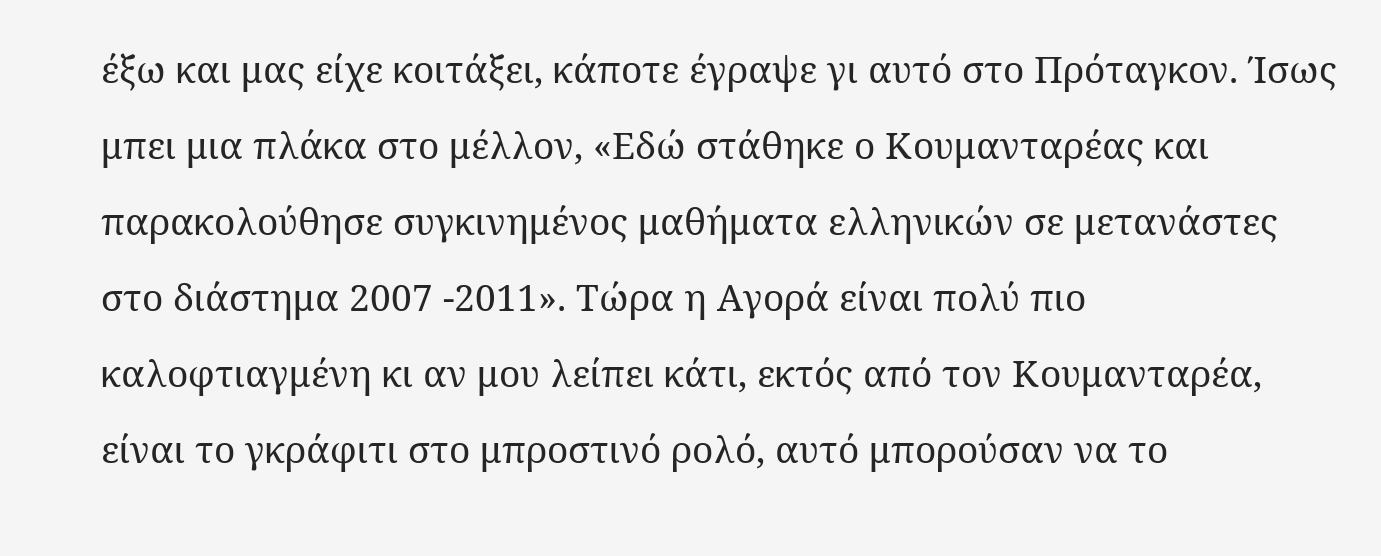έξω και μας είχε κοιτάξει, κάποτε έγραψε γι αυτό στο Πρόταγκον. Ίσως μπει μια πλάκα στο μέλλον, «Εδώ στάθηκε ο Κουμανταρέας και παρακολούθησε συγκινημένος μαθήματα ελληνικών σε μετανάστες στο διάστημα 2007 -2011». Τώρα η Αγορά είναι πολύ πιο καλοφτιαγμένη κι αν μου λείπει κάτι, εκτός από τον Κουμανταρέα, είναι το γκράφιτι στο μπροστινό ρολό, αυτό μπορούσαν να το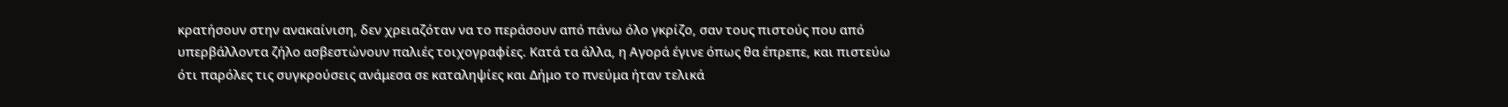κρατήσουν στην ανακαίνιση, δεν χρειαζόταν να το περάσουν από πάνω όλο γκρίζο, σαν τους πιστούς που από υπερβάλλοντα ζήλο ασβεστώνουν παλιές τοιχογραφίες. Κατά τα άλλα, η Αγορά έγινε όπως θα έπρεπε, και πιστεύω ότι παρόλες τις συγκρούσεις ανάμεσα σε καταληψίες και Δήμο το πνεύμα ήταν τελικά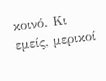κοινό. Κι εμείς, μερικοί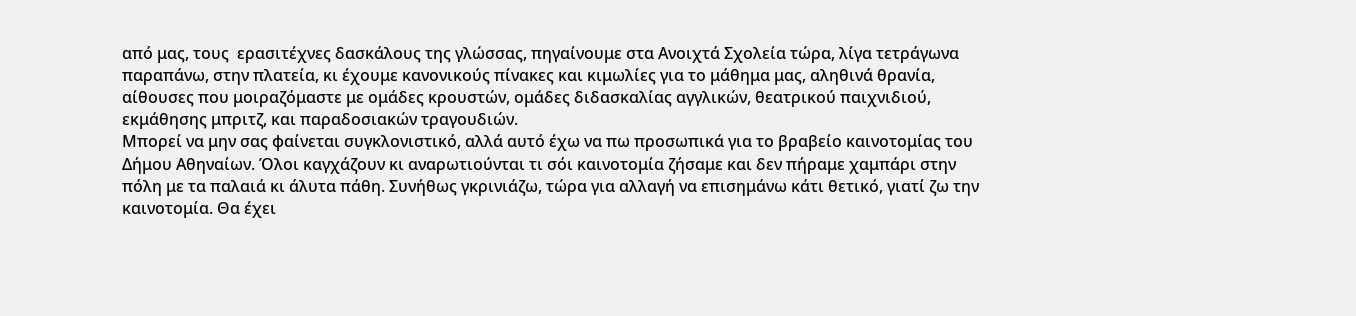από μας, τους  ερασιτέχνες δασκάλους της γλώσσας, πηγαίνουμε στα Ανοιχτά Σχολεία τώρα, λίγα τετράγωνα παραπάνω, στην πλατεία, κι έχουμε κανονικούς πίνακες και κιμωλίες για το μάθημα μας, αληθινά θρανία, αίθουσες που μοιραζόμαστε με ομάδες κρουστών, ομάδες διδασκαλίας αγγλικών, θεατρικού παιχνιδιού, εκμάθησης μπριτζ, και παραδοσιακών τραγουδιών.
Μπορεί να μην σας φαίνεται συγκλονιστικό, αλλά αυτό έχω να πω προσωπικά για το βραβείο καινοτομίας του Δήμου Αθηναίων. Όλοι καγχάζουν κι αναρωτιούνται τι σόι καινοτομία ζήσαμε και δεν πήραμε χαμπάρι στην πόλη με τα παλαιά κι άλυτα πάθη. Συνήθως γκρινιάζω, τώρα για αλλαγή να επισημάνω κάτι θετικό, γιατί ζω την καινοτομία. Θα έχει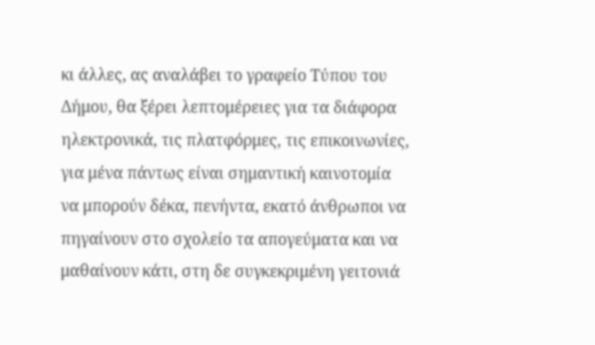κι άλλες, ας αναλάβει το γραφείο Τύπου του Δήμου, θα ξέρει λεπτομέρειες για τα διάφορα ηλεκτρονικά, τις πλατφόρμες, τις επικοινωνίες, για μένα πάντως είναι σημαντική καινοτομία να μπορούν δέκα, πενήντα, εκατό άνθρωποι να πηγαίνουν στο σχολείο τα απογεύματα και να μαθαίνουν κάτι, στη δε συγκεκριμένη γειτονιά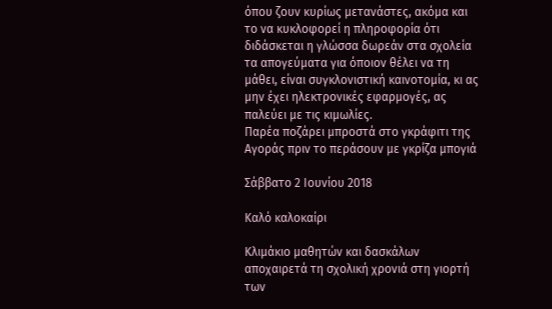όπου ζουν κυρίως μετανάστες, ακόμα και το να κυκλοφορεί η πληροφορία ότι διδάσκεται η γλώσσα δωρεάν στα σχολεία τα απογεύματα για όποιον θέλει να τη μάθει, είναι συγκλονιστική καινοτομία, κι ας μην έχει ηλεκτρονικές εφαρμογές, ας παλεύει με τις κιμωλίες.
Παρέα ποζάρει μπροστά στο γκράφιτι της Αγοράς πριν το περάσουν με γκρίζα μπογιά

Σάββατο 2 Ιουνίου 2018

Καλό καλοκαίρι

Κλιμάκιο μαθητών και δασκάλων αποχαιρετά τη σχολική χρονιά στη γιορτή των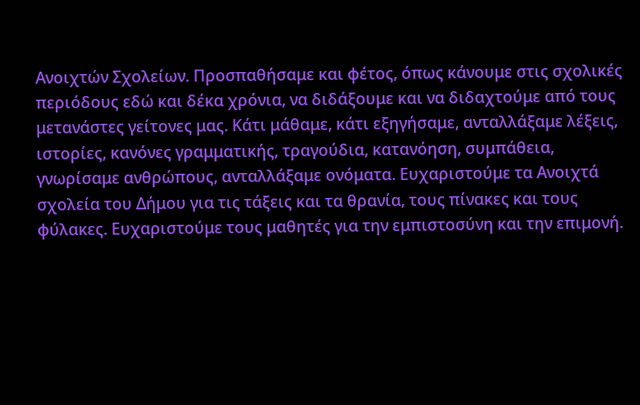Ανοιχτών Σχολείων. Προσπαθήσαμε και φέτος, όπως κάνουμε στις σχολικές περιόδους εδώ και δέκα χρόνια, να διδάξουμε και να διδαχτούμε από τους μετανάστες γείτονες μας. Κάτι μάθαμε, κάτι εξηγήσαμε, ανταλλάξαμε λέξεις, ιστορίες, κανόνες γραμματικής, τραγούδια, κατανόηση, συμπάθεια, γνωρίσαμε ανθρώπους, ανταλλάξαμε ονόματα. Ευχαριστούμε τα Ανοιχτά σχολεία του Δήμου για τις τάξεις και τα θρανία, τους πίνακες και τους φύλακες. Ευχαριστούμε τους μαθητές για την εμπιστοσύνη και την επιμονή.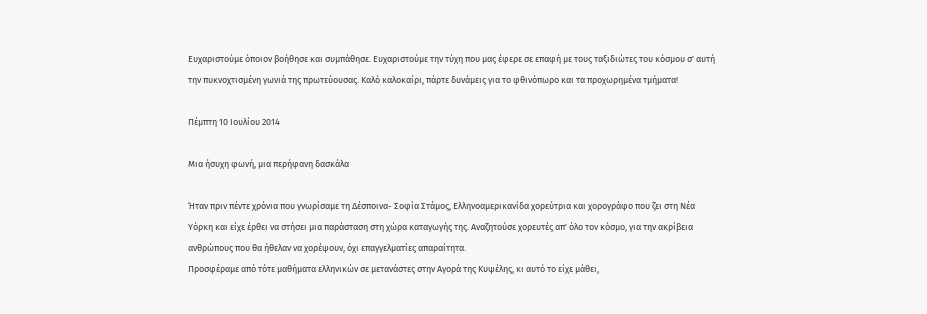Ευχαριστούμε όποιον βοήθησε και συμπάθησε. Ευχαριστούμε την τύχη που μας έφερε σε επαφή με τους ταξιδιώτες του κόσμου σ' αυτή την πυκνοχτισμένη γωνιά της πρωτεύουσας. Καλό καλοκαίρι, πάρτε δυνάμεις για το φθινόπωρο και τα προχωρημένα τμήματα!

Πέμπτη 10 Ιουλίου 2014

Μια ήσυχη φωνή, μια περήφανη δασκάλα

Ήταν πριν πέντε χρόνια που γνωρίσαμε τη Δέσποινα- Σοφία Στάμος, Ελληνοαμερικανίδα χορεύτρια και χορογράφο που ζει στη Νέα Υόρκη και είχε έρθει να στήσει μια παράσταση στη χώρα καταγωγής της. Αναζητούσε χορευτές απ' όλο τον κόσμο, για την ακρίβεια ανθρώπους που θα ήθελαν να χορέψουν, όχι επαγγελματίες απαραίτητα.
Προσφέραμε από τότε μαθήματα ελληνικών σε μετανάστες στην Αγορά της Κυψέλης, κι αυτό το είχε μάθει,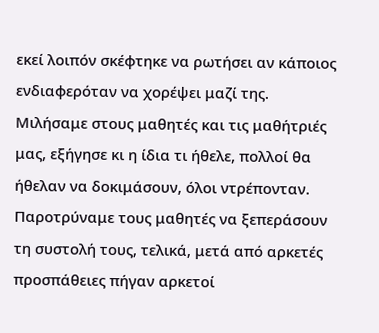εκεί λοιπόν σκέφτηκε να ρωτήσει αν κάποιος ενδιαφερόταν να χορέψει μαζί της. Μιλήσαμε στους μαθητές και τις μαθήτριές μας, εξήγησε κι η ίδια τι ήθελε, πολλοί θα ήθελαν να δοκιμάσουν, όλοι ντρέπονταν. Παροτρύναμε τους μαθητές να ξεπεράσουν τη συστολή τους, τελικά, μετά από αρκετές προσπάθειες πήγαν αρκετοί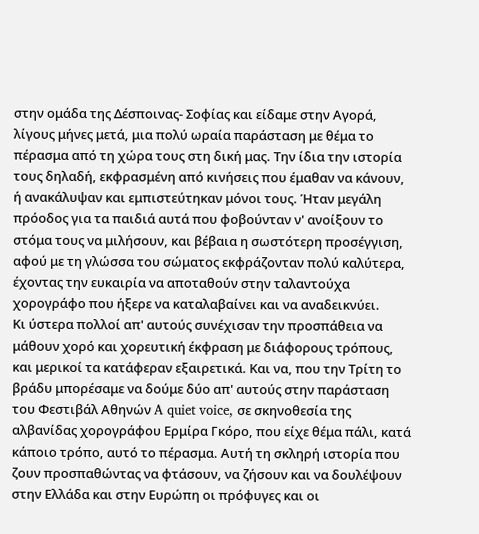στην ομάδα της Δέσποινας- Σοφίας και είδαμε στην Αγορά, λίγους μήνες μετά, μια πολύ ωραία παράσταση με θέμα το πέρασμα από τη χώρα τους στη δική μας. Την ίδια την ιστορία τους δηλαδή, εκφρασμένη από κινήσεις που έμαθαν να κάνουν, ή ανακάλυψαν και εμπιστεύτηκαν μόνοι τους. Ήταν μεγάλη πρόοδος για τα παιδιά αυτά που φοβούνταν ν' ανοίξουν το στόμα τους να μιλήσουν, και βέβαια η σωστότερη προσέγγιση, αφού με τη γλώσσα του σώματος εκφράζονταν πολύ καλύτερα, έχοντας την ευκαιρία να αποταθούν στην ταλαντούχα χορογράφο που ήξερε να καταλαβαίνει και να αναδεικνύει.
Κι ύστερα πολλοί απ' αυτούς συνέχισαν την προσπάθεια να μάθουν χορό και χορευτική έκφραση με διάφορους τρόπους, και μερικοί τα κατάφεραν εξαιρετικά. Και να, που την Τρίτη το βράδυ μπορέσαμε να δούμε δύο απ' αυτούς στην παράσταση του Φεστιβάλ Αθηνών A quiet voice, σε σκηνοθεσία της αλβανίδας χορογράφου Ερμίρα Γκόρο, που είχε θέμα πάλι, κατά κάποιο τρόπο, αυτό το πέρασμα. Αυτή τη σκληρή ιστορία που ζουν προσπαθώντας να φτάσουν, να ζήσουν και να δουλέψουν στην Ελλάδα και στην Ευρώπη οι πρόφυγες και οι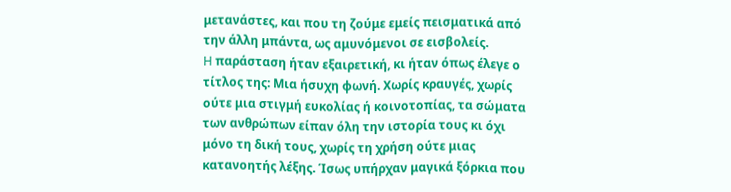μετανάστες, και που τη ζούμε εμείς πεισματικά από την άλλη μπάντα, ως αμυνόμενοι σε εισβολείς.
H παράσταση ήταν εξαιρετική, κι ήταν όπως έλεγε ο τίτλος της: Μια ήσυχη φωνή. Χωρίς κραυγές, χωρίς ούτε μια στιγμή ευκολίας ή κοινοτοπίας, τα σώματα των ανθρώπων είπαν όλη την ιστορία τους κι όχι μόνο τη δική τους, χωρίς τη χρήση ούτε μιας κατανοητής λέξης. Ίσως υπήρχαν μαγικά ξόρκια που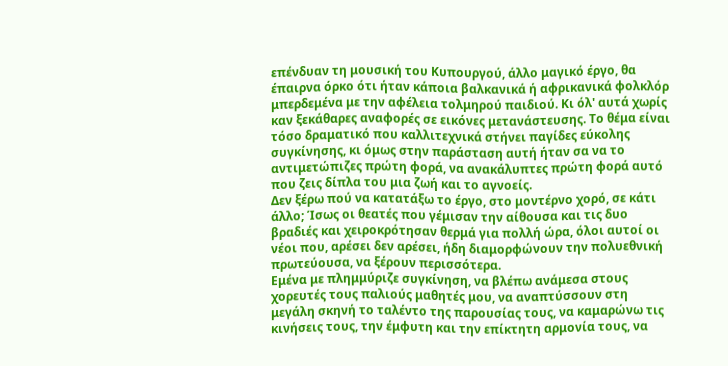επένδυαν τη μουσική του Κυπουργού, άλλο μαγικό έργο, θα έπαιρνα όρκο ότι ήταν κάποια βαλκανικά ή αφρικανικά φολκλόρ μπερδεμένα με την αφέλεια τολμηρού παιδιού. Κι όλ' αυτά χωρίς καν ξεκάθαρες αναφορές σε εικόνες μετανάστευσης. Το θέμα είναι τόσο δραματικό που καλλιτεχνικά στήνει παγίδες εύκολης συγκίνησης, κι όμως στην παράσταση αυτή ήταν σα να το αντιμετώπιζες πρώτη φορά, να ανακάλυπτες πρώτη φορά αυτό που ζεις δίπλα του μια ζωή και το αγνοείς.
Δεν ξέρω πού να κατατάξω το έργο, στο μοντέρνο χορό, σε κάτι άλλο; Ίσως οι θεατές που γέμισαν την αίθουσα και τις δυο βραδιές και χειροκρότησαν θερμά για πολλή ώρα, όλοι αυτοί οι νέοι που, αρέσει δεν αρέσει, ήδη διαμορφώνουν την πολυεθνική πρωτεύουσα, να ξέρουν περισσότερα.
Εμένα με πλημμύριζε συγκίνηση, να βλέπω ανάμεσα στους χορευτές τους παλιούς μαθητές μου, να αναπτύσσουν στη μεγάλη σκηνή το ταλέντο της παρουσίας τους, να καμαρώνω τις κινήσεις τους, την έμφυτη και την επίκτητη αρμονία τους, να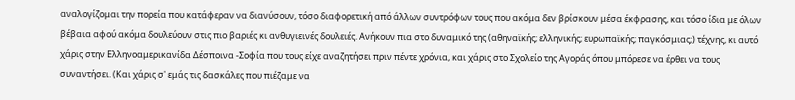αναλογίζομαι την πορεία που κατάφεραν να διανύσουν, τόσο διαφορετική από άλλων συντρόφων τους που ακόμα δεν βρίσκουν μέσα έκφρασης, και τόσο ίδια με όλων βέβαια αφού ακόμα δουλεύουν στις πιο βαριές κι ανθυγιεινές δουλειές. Ανήκουν πια στο δυναμικό της (αθηναϊκής; ελληνικής; ευρωπαϊκής; παγκόσμιας;) τέχνης, κι αυτό χάρις στην Ελληνοαμερικανίδα Δέσποινα -Σοφία που τους είχε αναζητήσει πριν πέντε χρόνια, και χάρις στο Σχολείο της Αγοράς όπου μπόρεσε να έρθει να τους συναντήσει. (Και χάρις σ' εμάς τις δασκάλες που πιέζαμε να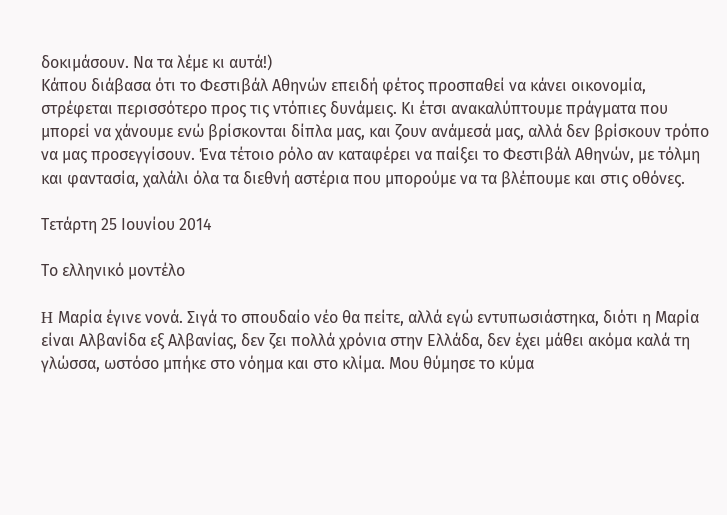δοκιμάσουν. Να τα λέμε κι αυτά!)
Κάπου διάβασα ότι το Φεστιβάλ Αθηνών επειδή φέτος προσπαθεί να κάνει οικονομία, στρέφεται περισσότερο προς τις ντόπιες δυνάμεις. Κι έτσι ανακαλύπτουμε πράγματα που μπορεί να χάνουμε ενώ βρίσκονται δίπλα μας, και ζουν ανάμεσά μας, αλλά δεν βρίσκουν τρόπο να μας προσεγγίσουν. Ένα τέτοιο ρόλο αν καταφέρει να παίξει το Φεστιβάλ Αθηνών, με τόλμη και φαντασία, χαλάλι όλα τα διεθνή αστέρια που μπορούμε να τα βλέπουμε και στις οθόνες.

Τετάρτη 25 Ιουνίου 2014

Το ελληνικό μοντέλο

H Μαρία έγινε νονά. Σιγά το σπουδαίο νέο θα πείτε, αλλά εγώ εντυπωσιάστηκα, διότι η Μαρία είναι Αλβανίδα εξ Αλβανίας, δεν ζει πολλά χρόνια στην Ελλάδα, δεν έχει μάθει ακόμα καλά τη γλώσσα, ωστόσο μπήκε στο νόημα και στο κλίμα. Μου θύμησε το κύμα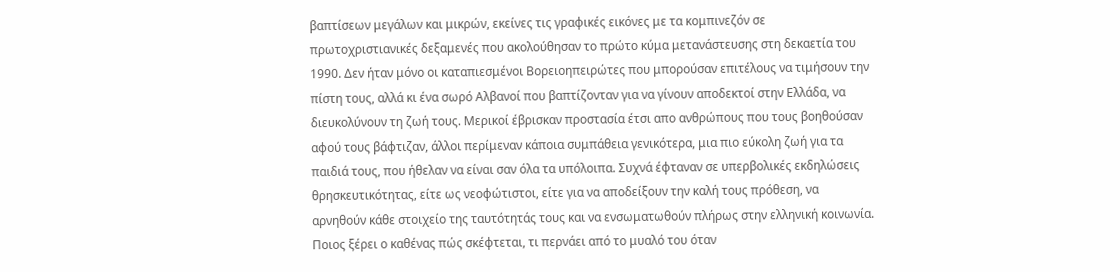βαπτίσεων μεγάλων και μικρών, εκείνες τις γραφικές εικόνες με τα κομπινεζόν σε πρωτοχριστιανικές δεξαμενές που ακολούθησαν το πρώτο κύμα μετανάστευσης στη δεκαετία του 1990. Δεν ήταν μόνο οι καταπιεσμένοι Βορειοηπειρώτες που μπορούσαν επιτέλους να τιμήσουν την πίστη τους, αλλά κι ένα σωρό Αλβανοί που βαπτίζονταν για να γίνουν αποδεκτοί στην Ελλάδα, να διευκολύνουν τη ζωή τους. Μερικοί έβρισκαν προστασία έτσι απο ανθρώπους που τους βοηθούσαν αφού τους βάφτιζαν, άλλοι περίμεναν κάποια συμπάθεια γενικότερα, μια πιο εύκολη ζωή για τα παιδιά τους, που ήθελαν να είναι σαν όλα τα υπόλοιπα. Συχνά έφταναν σε υπερβολικές εκδηλώσεις θρησκευτικότητας, είτε ως νεοφώτιστοι, είτε για να αποδείξουν την καλή τους πρόθεση, να αρνηθούν κάθε στοιχείο της ταυτότητάς τους και να ενσωματωθούν πλήρως στην ελληνική κοινωνία. Ποιος ξέρει ο καθένας πώς σκέφτεται, τι περνάει από το μυαλό του όταν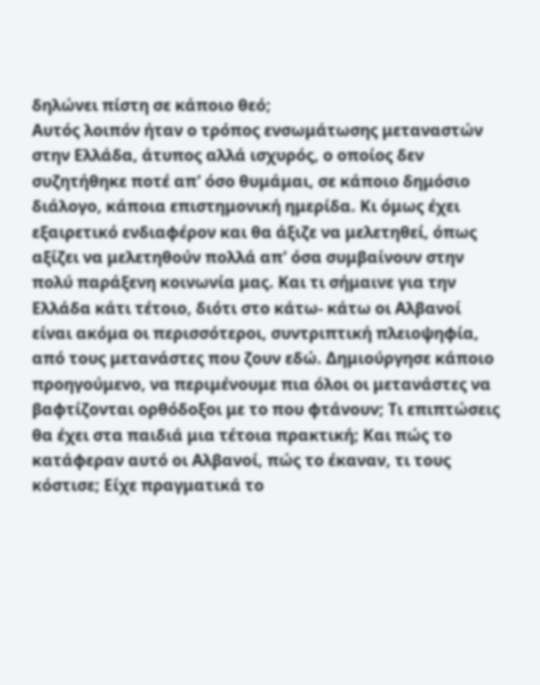δηλώνει πίστη σε κάποιο θεό;
Αυτός λοιπόν ήταν ο τρόπος ενσωμάτωσης μεταναστών στην Ελλάδα, άτυπος αλλά ισχυρός, ο οποίος δεν συζητήθηκε ποτέ απ' όσο θυμάμαι, σε κάποιο δημόσιο διάλογο, κάποια επιστημονική ημερίδα. Κι όμως έχει εξαιρετικό ενδιαφέρον και θα άξιζε να μελετηθεί, όπως αξίζει να μελετηθούν πολλά απ' όσα συμβαίνουν στην πολύ παράξενη κοινωνία μας. Και τι σήμαινε για την Ελλάδα κάτι τέτοιο, διότι στο κάτω- κάτω οι Αλβανοί είναι ακόμα οι περισσότεροι, συντριπτική πλειοψηφία, από τους μετανάστες που ζουν εδώ. Δημιούργησε κάποιο προηγούμενο, να περιμένουμε πια όλοι οι μετανάστες να βαφτίζονται ορθόδοξοι με το που φτάνουν; Τι επιπτώσεις θα έχει στα παιδιά μια τέτοια πρακτική; Και πώς το κατάφεραν αυτό οι Αλβανοί, πώς το έκαναν, τι τους κόστισε; Είχε πραγματικά το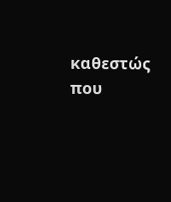καθεστώς που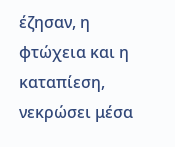έζησαν, η φτώχεια και η καταπίεση, νεκρώσει μέσα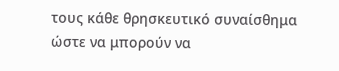τους κάθε θρησκευτικό συναίσθημα ώστε να μπορούν να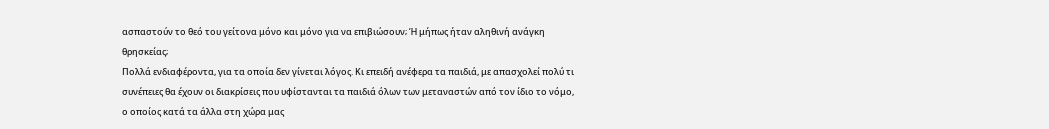ασπαστούν το θεό του γείτονα μόνο και μόνο για να επιβιώσουν; Ή μήπως ήταν αληθινή ανάγκη θρησκείας;
Πολλά ενδιαφέροντα, για τα οποία δεν γίνεται λόγος. Κι επειδή ανέφερα τα παιδιά, με απασχολεί πολύ τι συνέπειες θα έχουν οι διακρίσεις που υφίστανται τα παιδιά όλων των μεταναστών από τον ίδιο το νόμο, ο οποίος κατά τα άλλα στη χώρα μας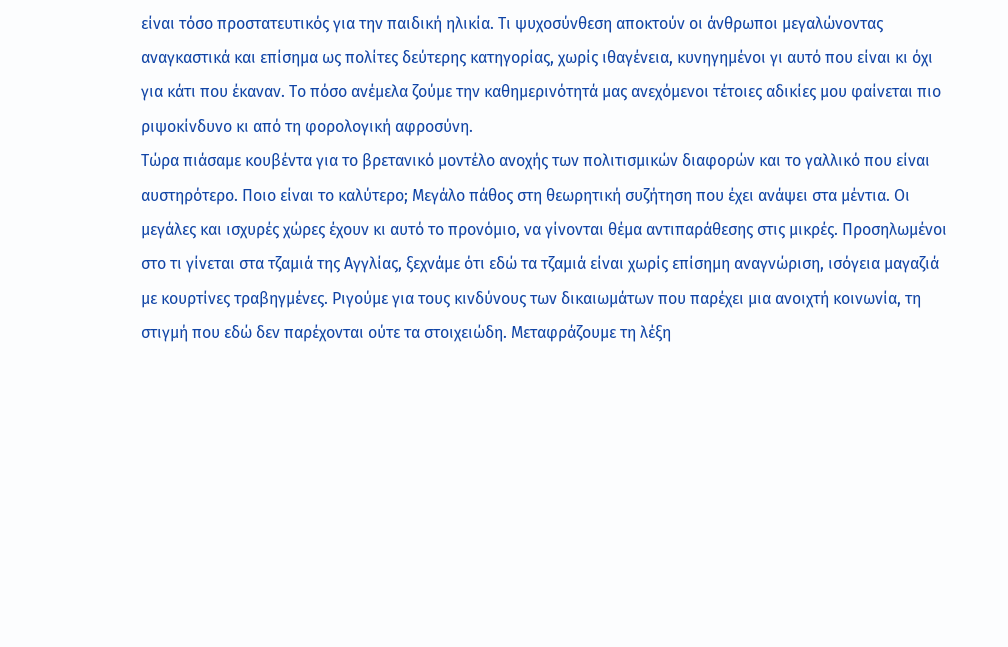είναι τόσο προστατευτικός για την παιδική ηλικία. Τι ψυχοσύνθεση αποκτούν οι άνθρωποι μεγαλώνοντας αναγκαστικά και επίσημα ως πολίτες δεύτερης κατηγορίας, χωρίς ιθαγένεια, κυνηγημένοι γι αυτό που είναι κι όχι για κάτι που έκαναν. Το πόσο ανέμελα ζούμε την καθημερινότητά μας ανεχόμενοι τέτοιες αδικίες μου φαίνεται πιο ριψοκίνδυνο κι από τη φορολογική αφροσύνη.
Τώρα πιάσαμε κουβέντα για το βρετανικό μοντέλο ανοχής των πολιτισμικών διαφορών και το γαλλικό που είναι αυστηρότερο. Ποιο είναι το καλύτερο; Μεγάλο πάθος στη θεωρητική συζήτηση που έχει ανάψει στα μέντια. Οι μεγάλες και ισχυρές χώρες έχουν κι αυτό το προνόμιο, να γίνονται θέμα αντιπαράθεσης στις μικρές. Προσηλωμένοι στο τι γίνεται στα τζαμιά της Αγγλίας, ξεχνάμε ότι εδώ τα τζαμιά είναι χωρίς επίσημη αναγνώριση, ισόγεια μαγαζιά με κουρτίνες τραβηγμένες. Ριγούμε για τους κινδύνους των δικαιωμάτων που παρέχει μια ανοιχτή κοινωνία, τη στιγμή που εδώ δεν παρέχονται ούτε τα στοιχειώδη. Μεταφράζουμε τη λέξη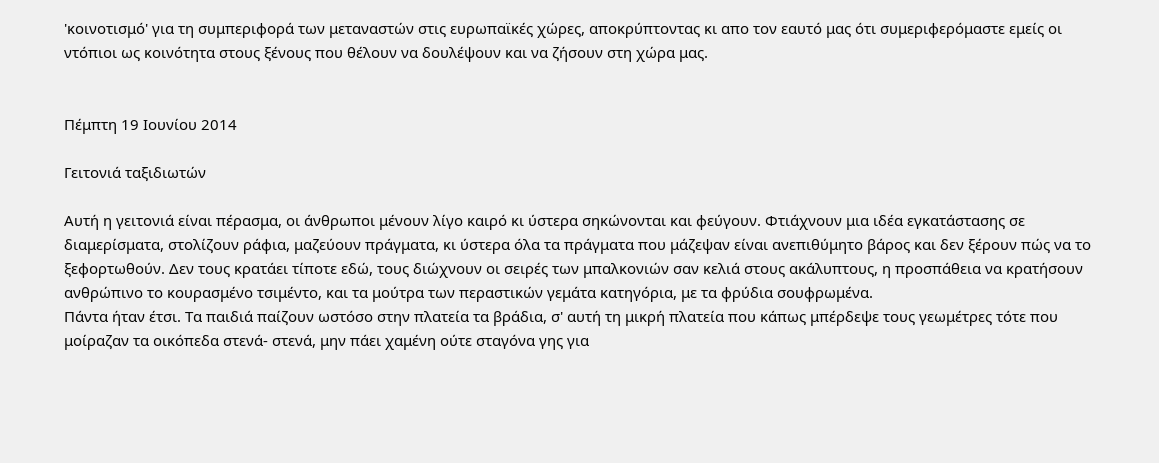'κοινοτισμό' για τη συμπεριφορά των μεταναστών στις ευρωπαϊκές χώρες, αποκρύπτοντας κι απο τον εαυτό μας ότι συμεριφερόμαστε εμείς οι ντόπιοι ως κοινότητα στους ξένους που θέλουν να δουλέψουν και να ζήσουν στη χώρα μας.


Πέμπτη 19 Ιουνίου 2014

Γειτονιά ταξιδιωτών

Αυτή η γειτονιά είναι πέρασμα, οι άνθρωποι μένουν λίγο καιρό κι ύστερα σηκώνονται και φεύγουν. Φτιάχνουν μια ιδέα εγκατάστασης σε διαμερίσματα, στολίζουν ράφια, μαζεύουν πράγματα, κι ύστερα όλα τα πράγματα που μάζεψαν είναι ανεπιθύμητο βάρος και δεν ξέρουν πώς να το ξεφορτωθούν. Δεν τους κρατάει τίποτε εδώ, τους διώχνουν οι σειρές των μπαλκονιών σαν κελιά στους ακάλυπτους, η προσπάθεια να κρατήσουν ανθρώπινο το κουρασμένο τσιμέντο, και τα μούτρα των περαστικών γεμάτα κατηγόρια, με τα φρύδια σουφρωμένα.
Πάντα ήταν έτσι. Τα παιδιά παίζουν ωστόσο στην πλατεία τα βράδια, σ' αυτή τη μικρή πλατεία που κάπως μπέρδεψε τους γεωμέτρες τότε που μοίραζαν τα οικόπεδα στενά- στενά, μην πάει χαμένη ούτε σταγόνα γης για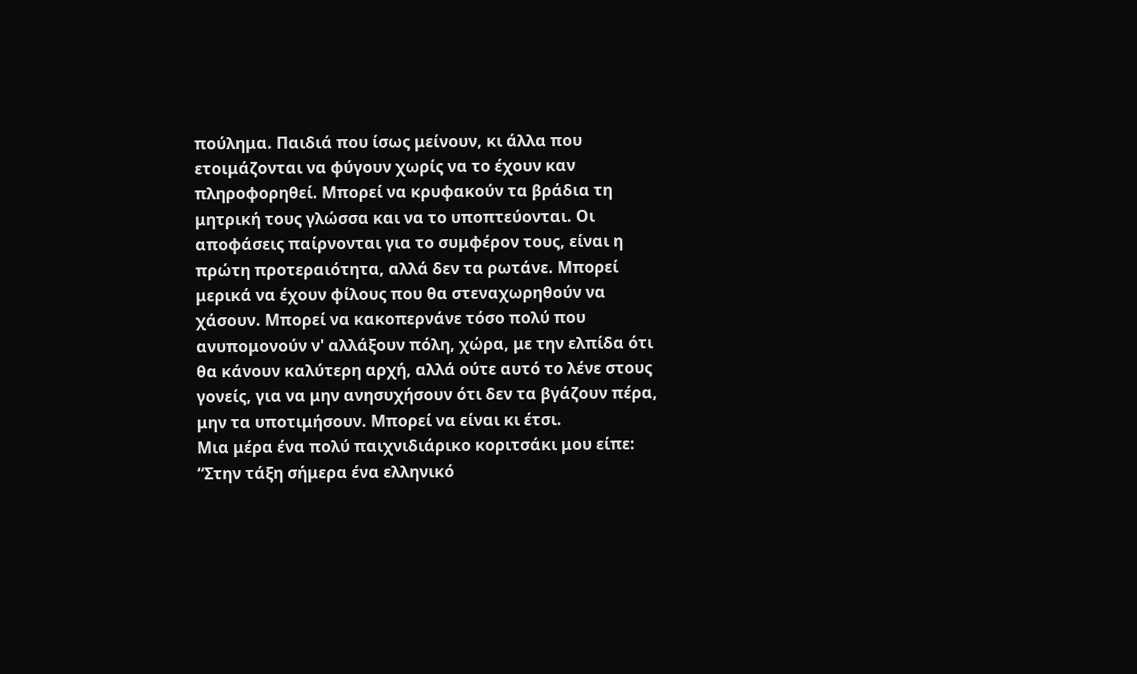πούλημα. Παιδιά που ίσως μείνουν, κι άλλα που ετοιμάζονται να φύγουν χωρίς να το έχουν καν πληροφορηθεί. Μπορεί να κρυφακούν τα βράδια τη μητρική τους γλώσσα και να το υποπτεύονται. Οι αποφάσεις παίρνονται για το συμφέρον τους, είναι η πρώτη προτεραιότητα, αλλά δεν τα ρωτάνε. Μπορεί μερικά να έχουν φίλους που θα στεναχωρηθούν να χάσουν. Μπορεί να κακοπερνάνε τόσο πολύ που ανυπομονούν ν' αλλάξουν πόλη, χώρα, με την ελπίδα ότι θα κάνουν καλύτερη αρχή, αλλά ούτε αυτό το λένε στους γονείς, για να μην ανησυχήσουν ότι δεν τα βγάζουν πέρα, μην τα υποτιμήσουν. Μπορεί να είναι κι έτσι.
Μια μέρα ένα πολύ παιχνιδιάρικο κοριτσάκι μου είπε: “Στην τάξη σήμερα ένα ελληνικό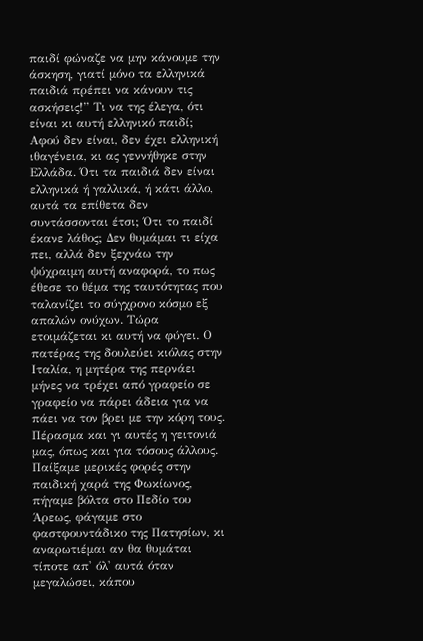παιδί φώναζε να μην κάνουμε την άσκηση, γιατί μόνο τα ελληνικά παιδιά πρέπει να κάνουν τις ασκήσεις!” Τι να της έλεγα, ότι είναι κι αυτή ελληνικό παιδί; Αφού δεν είναι, δεν έχει ελληνική ιθαγένεια, κι ας γεννήθηκε στην Ελλάδα. Ότι τα παιδιά δεν είναι ελληνικά ή γαλλικά, ή κάτι άλλο, αυτά τα επίθετα δεν συντάσσονται έτσι; Ότι το παιδί έκανε λάθος; Δεν θυμάμαι τι είχα πει, αλλά δεν ξεχνάω την ψύχραιμη αυτή αναφορά, το πως έθεσε το θέμα της ταυτότητας που ταλανίζει το σύγχρονο κόσμο εξ απαλών ονύχων. Τώρα ετοιμάζεται κι αυτή να φύγει. Ο πατέρας της δουλεύει κιόλας στην Ιταλία, η μητέρα της περνάει μήνες να τρέχει από γραφείο σε γραφείο να πάρει άδεια για να πάει να τον βρει με την κόρη τους. Πέρασμα και γι αυτές η γειτονιά μας, όπως και για τόσους άλλους. Παίξαμε μερικές φορές στην παιδική χαρά της Φωκίωνος, πήγαμε βόλτα στο Πεδίο του Άρεως, φάγαμε στο φαστφουντάδικο της Πατησίων, κι αναρωτιέμαι αν θα θυμάται τίποτε απ' όλ' αυτά όταν μεγαλώσει, κάπου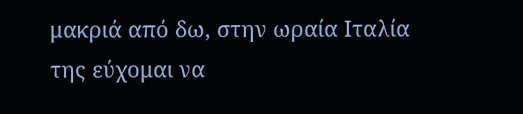μακριά από δω, στην ωραία Ιταλία της εύχομαι να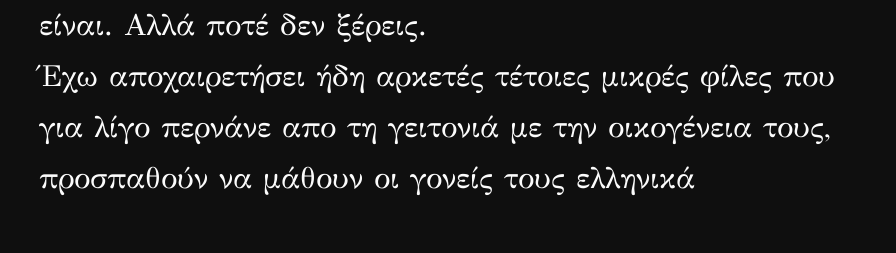είναι. Αλλά ποτέ δεν ξέρεις.
Έχω αποχαιρετήσει ήδη αρκετές τέτοιες μικρές φίλες που για λίγο περνάνε απο τη γειτονιά με την οικογένεια τους, προσπαθούν να μάθουν οι γονείς τους ελληνικά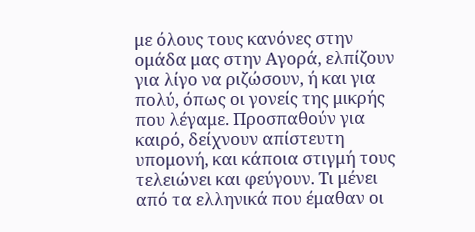με όλους τους κανόνες στην ομάδα μας στην Αγορά, ελπίζουν για λίγο να ριζώσουν, ή και για πολύ, όπως οι γονείς της μικρής που λέγαμε. Προσπαθούν για καιρό, δείχνουν απίστευτη υπομονή, και κάποια στιγμή τους τελειώνει και φεύγουν. Τι μένει από τα ελληνικά που έμαθαν οι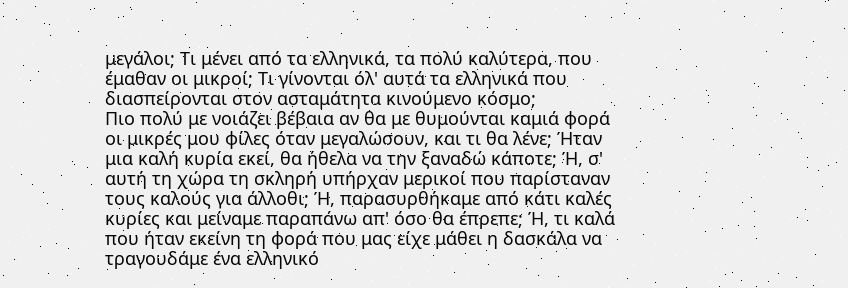μεγάλοι; Τι μένει από τα ελληνικά, τα πολύ καλύτερα, που έμαθαν οι μικροί; Τι γίνονται όλ' αυτά τα ελληνικά που διασπείρονται στον ασταμάτητα κινούμενο κόσμο;
Πιο πολύ με νοιάζει βέβαια αν θα με θυμούνται καμιά φορά οι μικρές μου φίλες όταν μεγαλώσουν, και τι θα λένε; Ήταν μια καλή κυρία εκεί, θα ήθελα να την ξαναδώ κάποτε; Ή, σ' αυτή τη χώρα τη σκληρή υπήρχαν μερικοί που παρίσταναν τους καλούς για άλλοθι; Ή, παρασυρθήκαμε από κάτι καλές κυρίες και μείναμε παραπάνω απ' όσο θα έπρεπε; Ή, τι καλά που ήταν εκείνη τη φορά που μας είχε μάθει η δασκάλα να τραγουδάμε ένα ελληνικό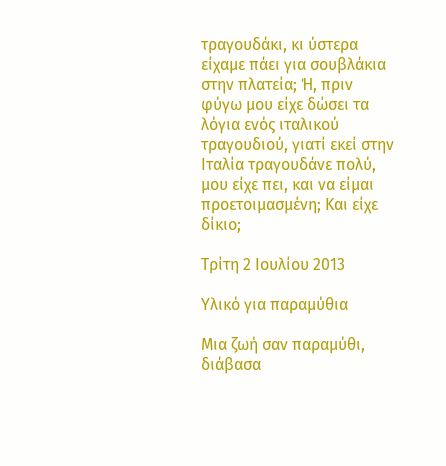τραγουδάκι, κι ύστερα είχαμε πάει για σουβλάκια στην πλατεία; Ή, πριν φύγω μου είχε δώσει τα λόγια ενός ιταλικού τραγουδιού, γιατί εκεί στην Ιταλία τραγουδάνε πολύ, μου είχε πει, και να είμαι προετοιμασμένη; Και είχε δίκιο;

Τρίτη 2 Ιουλίου 2013

Υλικό για παραμύθια

Mια ζωή σαν παραμύθι, διάβασα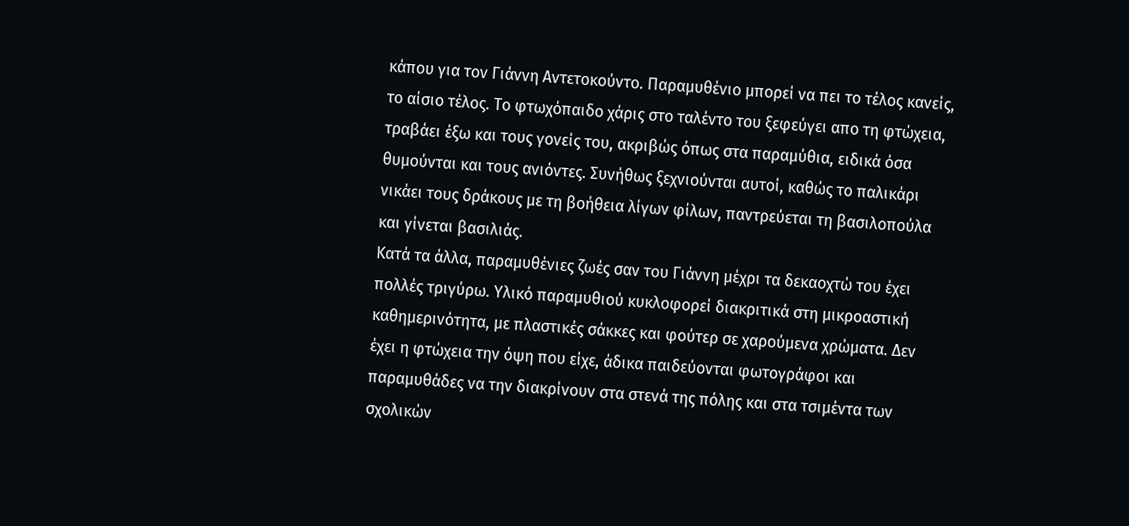κάπου για τον Γιάννη Αντετοκούντο. Παραμυθένιο μπορεί να πει το τέλος κανείς, το αίσιο τέλος. Το φτωχόπαιδο χάρις στο ταλέντο του ξεφεύγει απο τη φτώχεια, τραβάει έξω και τους γονείς του, ακριβώς όπως στα παραμύθια, ειδικά όσα θυμούνται και τους ανιόντες. Συνήθως ξεχνιούνται αυτοί, καθώς το παλικάρι νικάει τους δράκους με τη βοήθεια λίγων φίλων, παντρεύεται τη βασιλοπούλα και γίνεται βασιλιάς.
Κατά τα άλλα, παραμυθένιες ζωές σαν του Γιάννη μέχρι τα δεκαοχτώ του έχει πολλές τριγύρω. Υλικό παραμυθιού κυκλοφορεί διακριτικά στη μικροαστική καθημερινότητα, με πλαστικές σάκκες και φούτερ σε χαρούμενα χρώματα. Δεν έχει η φτώχεια την όψη που είχε, άδικα παιδεύονται φωτογράφοι και παραμυθάδες να την διακρίνουν στα στενά της πόλης και στα τσιμέντα των σχολικών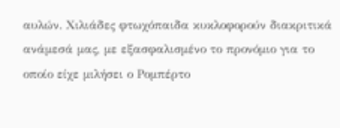αυλών. Χιλιάδες φτωχόπαιδα κυκλοφορούν διακριτικά ανάμεσά μας, με εξασφαλισμένο το προνόμιο για το οποίο είχε μιλήσει ο Ρομπέρτο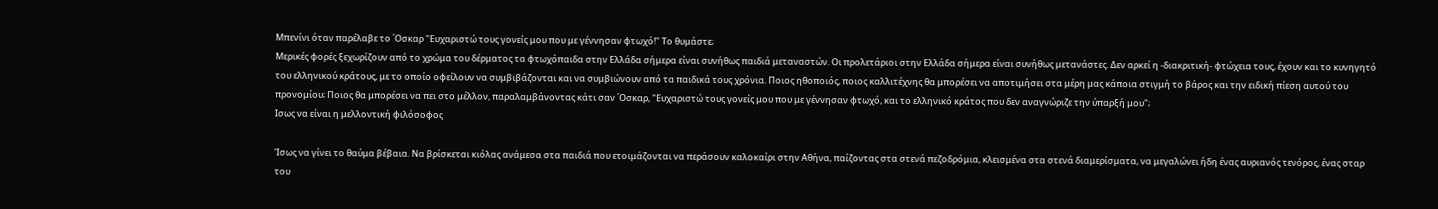Μπενίνι όταν παρέλαβε το ΄Οσκαρ "Ευχαριστώ τους γονείς μου που με γέννησαν φτωχό!" Το θυμάστε;
Μερικές φορές ξεχωρίζουν από το χρώμα του δέρματος τα φτωχόπαιδα στην Ελλάδα σήμερα είναι συνήθως παιδιά μεταναστών. Οι προλετάριοι στην Ελλάδα σήμερα είναι συνήθως μετανάστες. Δεν αρκεί η -διακριτική- φτώχεια τους, έχουν και το κυνηγητό του ελληνικού κράτους, με το οποίο οφείλουν να συμβιβάζονται και να συμβιώνουν από τα παιδικά τους χρόνια. Ποιος ηθοποιός, ποιος καλλιτέχνης θα μπορέσει να αποτιμήσει στα μέρη μας κάποια στιγμή το βάρος και την ειδική πίεση αυτού του προνομίου; Ποιος θα μπορέσει να πει στο μέλλον, παραλαμβάνοντας κάτι σαν ΄Οσκαρ, "Ευχαριστώ τους γονείς μου που με γέννησαν φτωχό, και το ελληνικό κράτος που δεν αναγνώριζε την ύπαρξή μου";
Ισως να είναι η μελλοντική φιλόσοφος

Ίσως να γίνει το θαύμα βέβαια. Να βρίσκεται κιόλας ανάμεσα στα παιδιά που ετοιμάζονται να περάσουν καλοκαίρι στην Αθήνα, παίζοντας στα στενά πεζοδρόμια, κλεισμένα στα στενά διαμερίσματα, να μεγαλώνει ήδη ένας αυριανός τενόρος, ένας σταρ του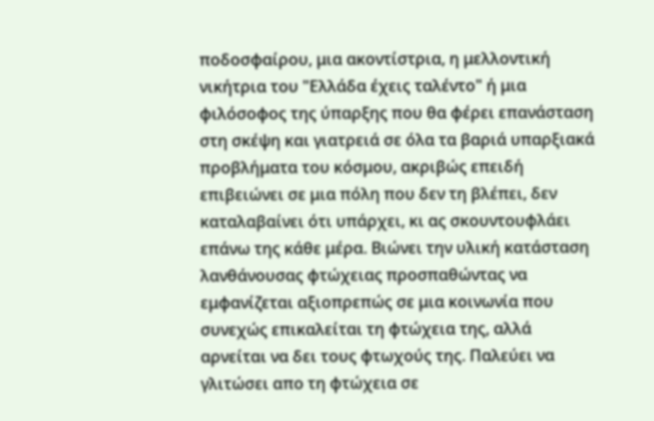ποδοσφαίρου, μια ακοντίστρια, η μελλοντική νικήτρια του "Ελλάδα έχεις ταλέντο" ή μια φιλόσοφος της ύπαρξης που θα φέρει επανάσταση στη σκέψη και γιατρειά σε όλα τα βαριά υπαρξιακά προβλήματα του κόσμου, ακριβώς επειδή επιβειώνει σε μια πόλη που δεν τη βλέπει, δεν καταλαβαίνει ότι υπάρχει, κι ας σκουντουφλάει επάνω της κάθε μέρα. Βιώνει την υλική κατάσταση λανθάνουσας φτώχειας προσπαθώντας να εμφανίζεται αξιοπρεπώς σε μια κοινωνία που συνεχώς επικαλείται τη φτώχεια της, αλλά αρνείται να δει τους φτωχούς της. Παλεύει να γλιτώσει απο τη φτώχεια σε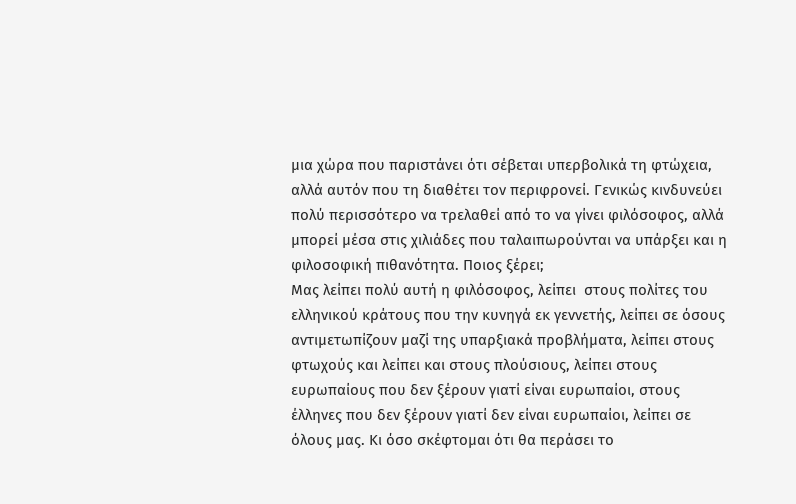μια χώρα που παριστάνει ότι σέβεται υπερβολικά τη φτώχεια, αλλά αυτόν που τη διαθέτει τον περιφρονεί. Γενικώς κινδυνεύει πολύ περισσότερο να τρελαθεί από το να γίνει φιλόσοφος, αλλά μπορεί μέσα στις χιλιάδες που ταλαιπωρούνται να υπάρξει και η φιλοσοφική πιθανότητα. Ποιος ξέρει;
Μας λείπει πολύ αυτή η φιλόσοφος, λείπει  στους πολίτες του ελληνικού κράτους που την κυνηγά εκ γεννετής, λείπει σε όσους αντιμετωπίζουν μαζί της υπαρξιακά προβλήματα, λείπει στους φτωχούς και λείπει και στους πλούσιους, λείπει στους ευρωπαίους που δεν ξέρουν γιατί είναι ευρωπαίοι, στους έλληνες που δεν ξέρουν γιατί δεν είναι ευρωπαίοι, λείπει σε όλους μας. Κι όσο σκέφτομαι ότι θα περάσει το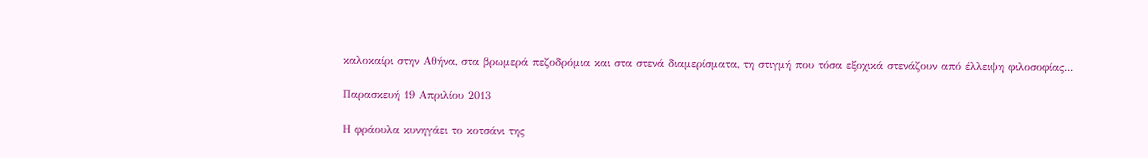καλοκαίρι στην Αθήνα, στα βρωμερά πεζοδρόμια και στα στενά διαμερίσματα, τη στιγμή που τόσα εξοχικά στενάζουν από έλλειψη φιλοσοφίας...

Παρασκευή 19 Απριλίου 2013

Η φράουλα κυνηγάει το κοτσάνι της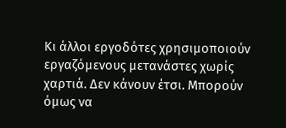Κι άλλοι εργοδότες χρησιμοποιούν εργαζόμενους μετανάστες χωρίς χαρτιά. Δεν κάνουν έτσι. Μπορούν όμως να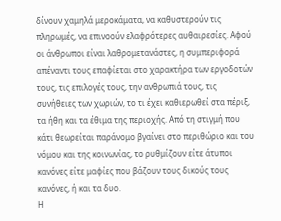δίνουν χαμηλά μεροκάματα, να καθυστερούν τις πληρωμές, να επινοούν ελαφρότερες αυθαιρεσίες. Αφού οι άνθρωποι είναι λαθρομετανάστες, η συμπεριφορά απέναντι τους επαφίεται στο χαρακτήρα των εργοδοτών τους, τις επιλογές τους, την ανθρωπιά τους, τις συνήθειες των χωριών, το τι έχει καθιερωθεί στα πέριξ, τα ήθη και τα έθιμα της περιοχής. Από τη στιγμή που κάτι θεωρείται παράνομο βγαίνει στο περιθώριο και του νόμου και της κοινωνίας, το ρυθμίζουν είτε άτυποι κανόνες είτε μαφίες που βάζουν τους δικούς τους κανόνες, ή και τα δυο.
Η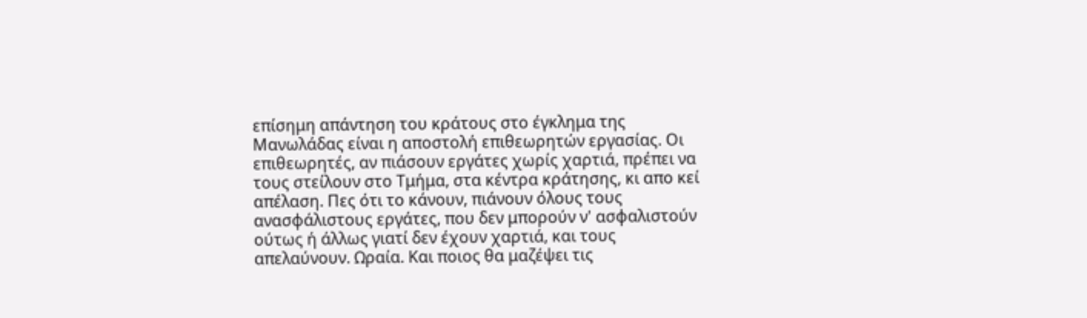επίσημη απάντηση του κράτους στο έγκλημα της Μανωλάδας είναι η αποστολή επιθεωρητών εργασίας. Οι επιθεωρητές, αν πιάσουν εργάτες χωρίς χαρτιά, πρέπει να τους στείλουν στο Τμήμα, στα κέντρα κράτησης, κι απο κεί απέλαση. Πες ότι το κάνουν, πιάνουν όλους τους ανασφάλιστους εργάτες, που δεν μπορούν ν' ασφαλιστούν ούτως ή άλλως γιατί δεν έχουν χαρτιά, και τους απελαύνουν. Ωραία. Και ποιος θα μαζέψει τις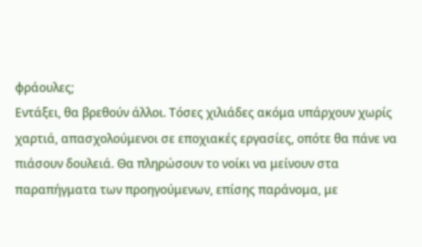φράουλες;
Εντάξει, θα βρεθούν άλλοι. Τόσες χιλιάδες ακόμα υπάρχουν χωρίς χαρτιά, απασχολούμενοι σε εποχιακές εργασίες, οπότε θα πάνε να πιάσουν δουλειά. Θα πληρώσουν το νοίκι να μείνουν στα παραπήγματα των προηγούμενων, επίσης παράνομα, με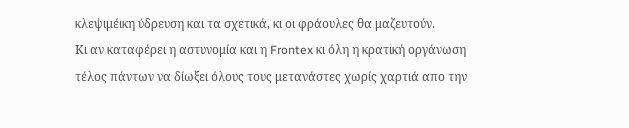κλεψιμέικη ύδρευση και τα σχετικά, κι οι φράουλες θα μαζευτούν.
Κι αν καταφέρει η αστυνομία και η Frontex κι όλη η κρατική οργάνωση τέλος πάντων να δίωξει όλους τους μετανάστες χωρίς χαρτιά απο την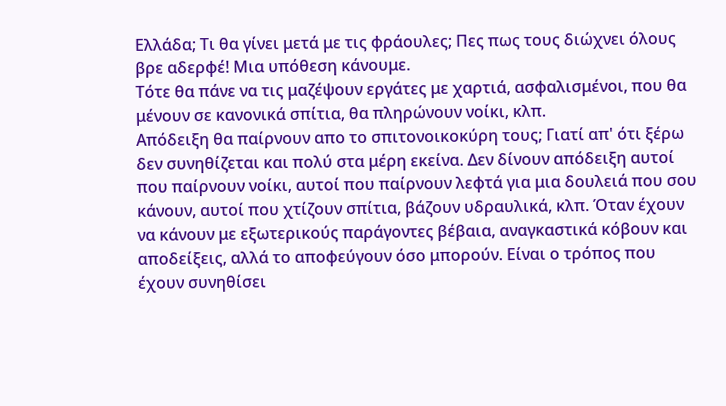Ελλάδα; Τι θα γίνει μετά με τις φράουλες; Πες πως τους διώχνει όλους βρε αδερφέ! Μια υπόθεση κάνουμε.
Τότε θα πάνε να τις μαζέψουν εργάτες με χαρτιά, ασφαλισμένοι, που θα μένουν σε κανονικά σπίτια, θα πληρώνουν νοίκι, κλπ.
Απόδειξη θα παίρνουν απο το σπιτονοικοκύρη τους; Γιατί απ' ότι ξέρω δεν συνηθίζεται και πολύ στα μέρη εκείνα. Δεν δίνουν απόδειξη αυτοί που παίρνουν νοίκι, αυτοί που παίρνουν λεφτά για μια δουλειά που σου κάνουν, αυτοί που χτίζουν σπίτια, βάζουν υδραυλικά, κλπ. Όταν έχουν να κάνουν με εξωτερικούς παράγοντες βέβαια, αναγκαστικά κόβουν και αποδείξεις, αλλά το αποφεύγουν όσο μπορούν. Είναι ο τρόπος που έχουν συνηθίσει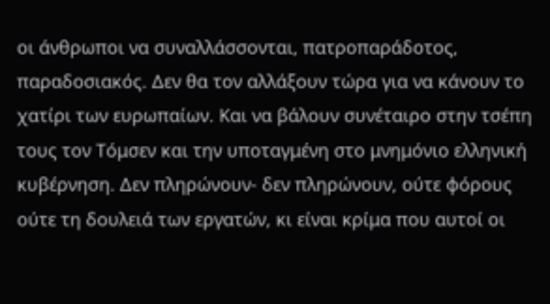οι άνθρωποι να συναλλάσσονται, πατροπαράδοτος, παραδοσιακός. Δεν θα τον αλλάξουν τώρα για να κάνουν το χατίρι των ευρωπαίων. Και να βάλουν συνέταιρο στην τσέπη τους τον Τόμσεν και την υποταγμένη στο μνημόνιο ελληνική κυβέρνηση. Δεν πληρώνουν- δεν πληρώνουν, ούτε φόρους ούτε τη δουλειά των εργατών, κι είναι κρίμα που αυτοί οι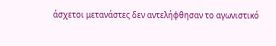άσχετοι μετανάστες δεν αντελήφθησαν το αγωνιστικό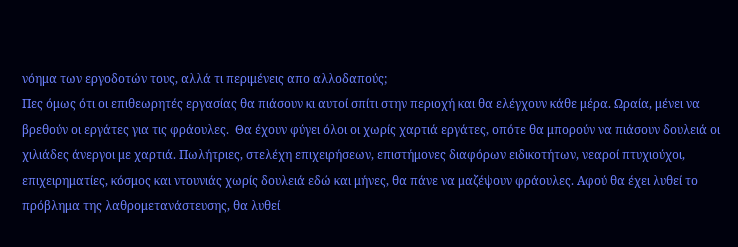νόημα των εργοδοτών τους, αλλά τι περιμένεις απο αλλοδαπούς;
Πες όμως ότι οι επιθεωρητές εργασίας θα πιάσουν κι αυτοί σπίτι στην περιοχή και θα ελέγχουν κάθε μέρα. Ωραία, μένει να βρεθούν οι εργάτες για τις φράουλες.  Θα έχουν φύγει όλοι οι χωρίς χαρτιά εργάτες, οπότε θα μπορούν να πιάσουν δουλειά οι χιλιάδες άνεργοι με χαρτιά. Πωλήτριες, στελέχη επιχειρήσεων, επιστήμονες διαφόρων ειδικοτήτων, νεαροί πτυχιούχοι, επιχειρηματίες, κόσμος και ντουνιάς χωρίς δουλειά εδώ και μήνες, θα πάνε να μαζέψουν φράουλες. Αφού θα έχει λυθεί το πρόβλημα της λαθρομετανάστευσης, θα λυθεί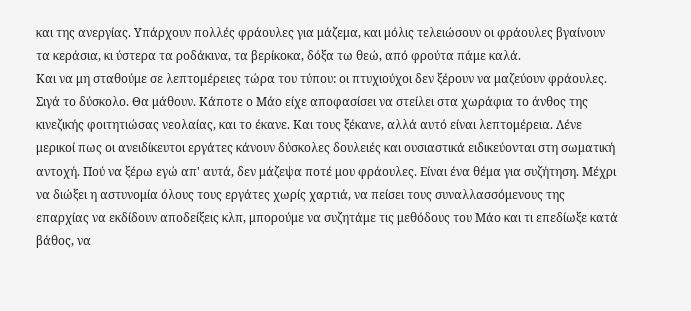και της ανεργίας. Υπάρχουν πολλές φράουλες για μάζεμα, και μόλις τελειώσουν οι φράουλες βγαίνουν τα κεράσια, κι ύστερα τα ροδάκινα, τα βερίκοκα, δόξα τω θεώ, από φρούτα πάμε καλά.
Και να μη σταθούμε σε λεπτομέρειες τώρα του τύπου: οι πτυχιούχοι δεν ξέρουν να μαζεύουν φράουλες. Σιγά το δύσκολο. Θα μάθουν. Κάποτε ο Μάο είχε αποφασίσει να στείλει στα χωράφια το άνθος της κινεζικής φοιτητιώσας νεολαίας, και το έκανε. Και τους ξέκανε, αλλά αυτό είναι λεπτομέρεια. Λένε μερικοί πως οι ανειδίκευτοι εργάτες κάνουν δύσκολες δουλειές και ουσιαστικά ειδικεύονται στη σωματική αντοχή. Πού να ξέρω εγώ απ' αυτά, δεν μάζεψα ποτέ μου φράουλες. Είναι ένα θέμα για συζήτηση. Μέχρι να διώξει η αστυνομία όλους τους εργάτες χωρίς χαρτιά, να πείσει τους συναλλασσόμενους της επαρχίας να εκδίδουν αποδείξεις κλπ, μπορούμε να συζητάμε τις μεθόδους του Μάο και τι επεδίωξε κατά βάθος, να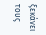ξεκάνει τους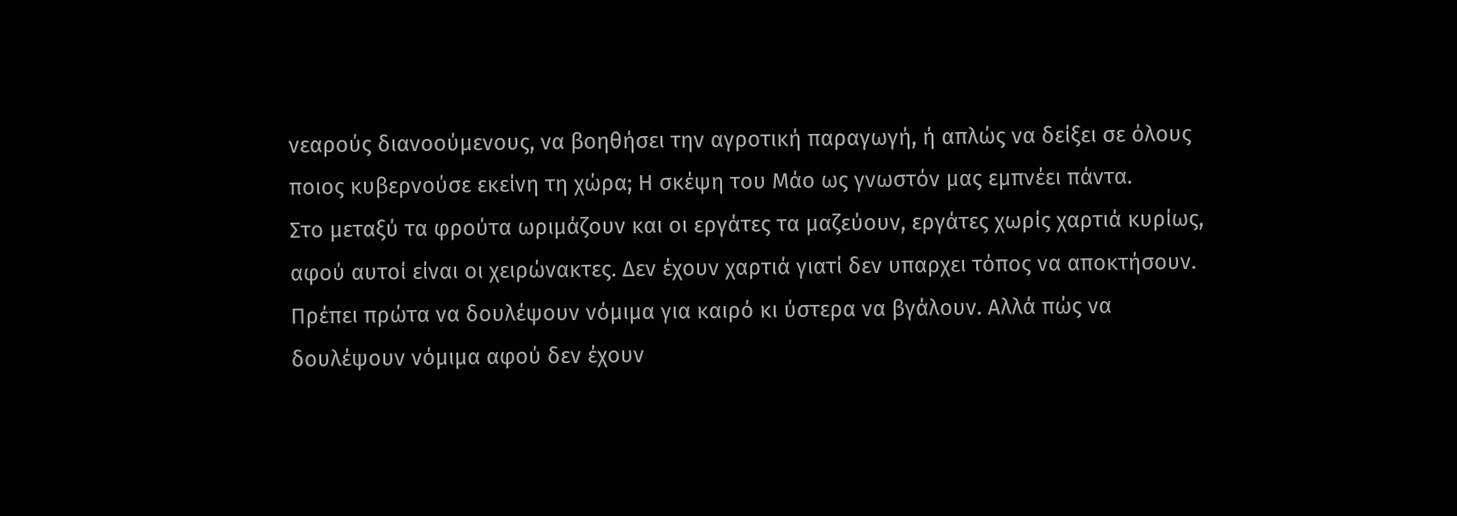νεαρούς διανοούμενους, να βοηθήσει την αγροτική παραγωγή, ή απλώς να δείξει σε όλους ποιος κυβερνούσε εκείνη τη χώρα; Η σκέψη του Μάο ως γνωστόν μας εμπνέει πάντα.
Στο μεταξύ τα φρούτα ωριμάζουν και οι εργάτες τα μαζεύουν, εργάτες χωρίς χαρτιά κυρίως, αφού αυτοί είναι οι χειρώνακτες. Δεν έχουν χαρτιά γιατί δεν υπαρχει τόπος να αποκτήσουν. Πρέπει πρώτα να δουλέψουν νόμιμα για καιρό κι ύστερα να βγάλουν. Αλλά πώς να δουλέψουν νόμιμα αφού δεν έχουν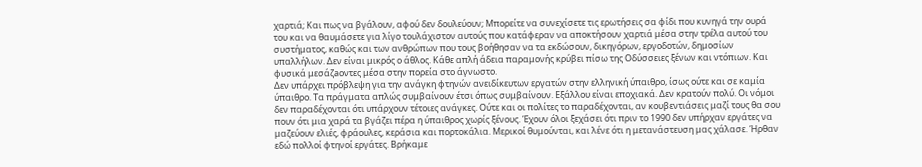χαρτιά; Και πως να βγάλουν, αφού δεν δουλεύουν; Μπορείτε να συνεχίσετε τις ερωτήσεις σα φίδι που κυνηγά την ουρά του και να θαυμάσετε για λίγο τουλάχιστον αυτούς που κατάφεραν να αποκτήσουν χαρτιά μέσα στην τρέλα αυτού του συστήματος, καθώς και των ανθρώπων που τους βοήθησαν να τα εκδώσουν, δικηγόρων, εργοδοτών, δημοσίων υπαλλήλων. Δεν είναι μικρός ο άθλος. Κάθε απλή άδεια παραμονής κρύβει πίσω της Οδύσσειες ξένων και ντόπιων. Και φυσικά μεσάζaοντες μέσα στην πορεία στο άγνωστο.
Δεν υπάρχει πρόβλεψη για την ανάγκη φτηνών ανειδίκευτων εργατών στην ελληνική ύπαιθρο, ίσως ούτε και σε καμία ύπαιθρο. Τα πράγματα απλώς συμβαίνουν έτσι όπως συμβαίνουν. Εξάλλου είναι εποχιακά. Δεν κρατούν πολύ. Οι νόμοι δεν παραδέχονται ότι υπάρχουν τέτοιες ανάγκες. Ούτε και οι πολίτες το παραδέχονται, αν κουβεντιάσεις μαζί τους θα σου πουν ότι μια χαρά τα βγάζει πέρα η ύπαιθρος χωρίς ξένους. Έχουν όλοι ξεχάσει ότι πριν το 1990 δεν υπήρχαν εργάτες να μαζεύουν ελιές, φράουλες, κεράσια και πορτοκάλια. Μερικοί θυμούνται, και λένε ότι η μετανάστευση μας χάλασε. Ήρθαν εδώ πολλοί φτηνοί εργάτες. Βρήκαμε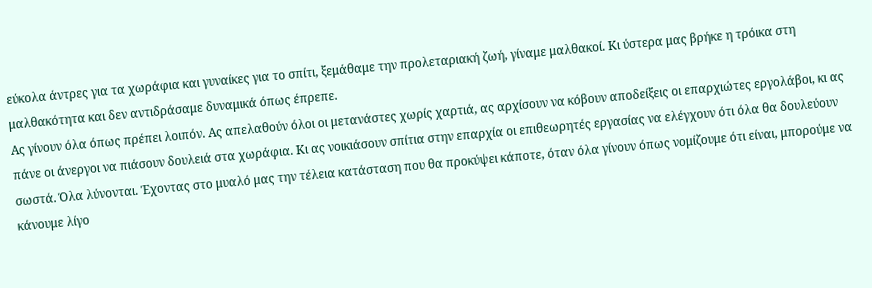εύκολα άντρες για τα χωράφια και γυναίκες για το σπίτι, ξεμάθαμε την προλεταριακή ζωή, γίναμε μαλθακοί. Κι ύστερα μας βρήκε η τρόικα στη μαλθακότητα και δεν αντιδράσαμε δυναμικά όπως έπρεπε.
Ας γίνουν όλα όπως πρέπει λοιπόν. Ας απελαθούν όλοι οι μετανάστες χωρίς χαρτιά, ας αρχίσουν να κόβουν αποδείξεις οι επαρχιώτες εργολάβοι, κι ας πάνε οι άνεργοι να πιάσουν δουλειά στα χωράφια. Κι ας νοικιάσουν σπίτια στην επαρχία οι επιθεωρητές εργασίας να ελέγχουν ότι όλα θα δουλεύουν σωστά. Όλα λύνονται. Έχοντας στο μυαλό μας την τέλεια κατάσταση που θα προκύψει κάποτε, όταν όλα γίνουν όπως νομίζουμε ότι είναι, μπορούμε να κάνουμε λίγο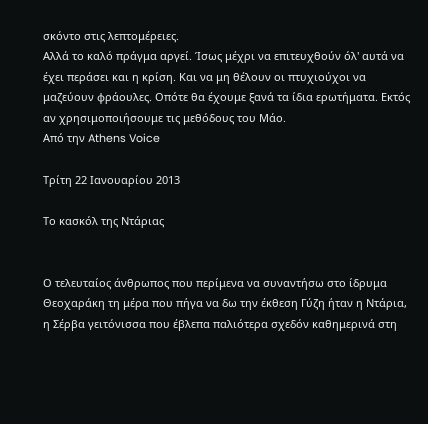σκόντο στις λεπτομέρειες.
Αλλά το καλό πράγμα αργεί. Ίσως μέχρι να επιτευχθούν όλ' αυτά να έχει περάσει και η κρίση. Και να μη θέλουν οι πτυχιούχοι να μαζεύουν φράουλες. Οπότε θα έχουμε ξανά τα ίδια ερωτήματα. Εκτός αν χρησιμοποιήσουμε τις μεθόδους του Μάο.
Aπό την Athens Voice

Τρίτη 22 Ιανουαρίου 2013

Το κασκόλ της Ντάριας


Ο τελευταίος άνθρωπος που περίμενα να συναντήσω στο ίδρυμα Θεοχαράκη τη μέρα που πήγα να δω την έκθεση Γύζη ήταν η Ντάρια, η Σέρβα γειτόνισσα που έβλεπα παλιότερα σχεδόν καθημερινά στη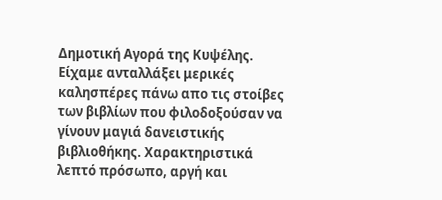Δημοτική Αγορά της Κυψέλης. Είχαμε ανταλλάξει μερικές καλησπέρες πάνω απο τις στοίβες των βιβλίων που φιλοδοξούσαν να γίνουν μαγιά δανειστικής βιβλιοθήκης. Χαρακτηριστικά λεπτό πρόσωπο, αργή και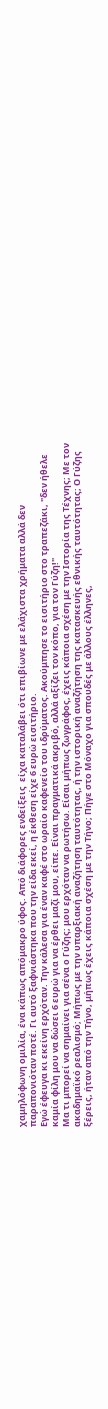χαμηλόφωνη ομιλία, ένα κάπως απόμακρο ύφος. Από διάφορες ενδείξεις  είχα καταλάβει ότι επιβίωνε με ελάχιστα χρήματα αλλά δεν παραπονιόταν ποτέ. Γι αυτό ξαφνιάστηκα που την είδα εκεί, η έκθεση είχε 6 ευρώ εισιτήριο.
Εγώ έφευγα κι εκείνη ερχόταν. Την κάλεσα για έναν καφέ στο ωραίο καφενείο του ιδρύματος. Ακούμπησε το εισιτήριο στο τραπεζάκι, "δεν ήθελε καμία φίλη μου να δώσει 6 ευρώ για να έρθει μαζί μου, είπε. Είναι πραγματικά ακριβό, αλλά αξίζει τον κόπο, για τον Γύζη!"
Μα τι μπορεί να σημαίνει για σένα ο Γύζης; μου ερχόταν να ρωτήσω. Είσαι μήπως ζωγράφος, έχεις κάποια σχέση με την Ιστορία της Τέχνης; Με τον ακαδημαϊκό ρεαλισμό; Μήπως με την υπαρξιακή αναζήτηση ταυτότητας, ή την ιστορική αναζήτηση της κατασκευής εθνικής ταυτότητας; Ο Γύζης ξέρεις, ήταν από την Τήνο, μήπως έχεις κάποια σχέση με την Τήνο; Πήγε στο Μόναχο για σπουδές με άλλους έλληνες,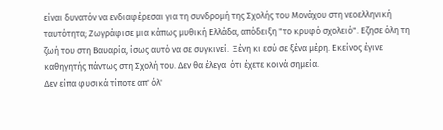είναι δυνατόν να ενδιαφέρεσαι για τη συνδρομή της Σχολής του Μονάχου στη νεοελληνική ταυτότητα; Ζωγράφισε μια κάπως μυθική Ελλάδα, απόδειξη "το κρυφό σχολειό". Εζησε όλη τη ζωή του στη Βαυαρία, ίσως αυτό να σε συγκινεί.  Ξένη κι εσύ σε ξένα μέρη. Εκείνος έγινε καθηγητής πάντως στη Σχολή του. Δεν θα έλεγα  ότι έχετε κοινά σημεία.
Δεν είπα φυσικά τίποτε απ' όλ'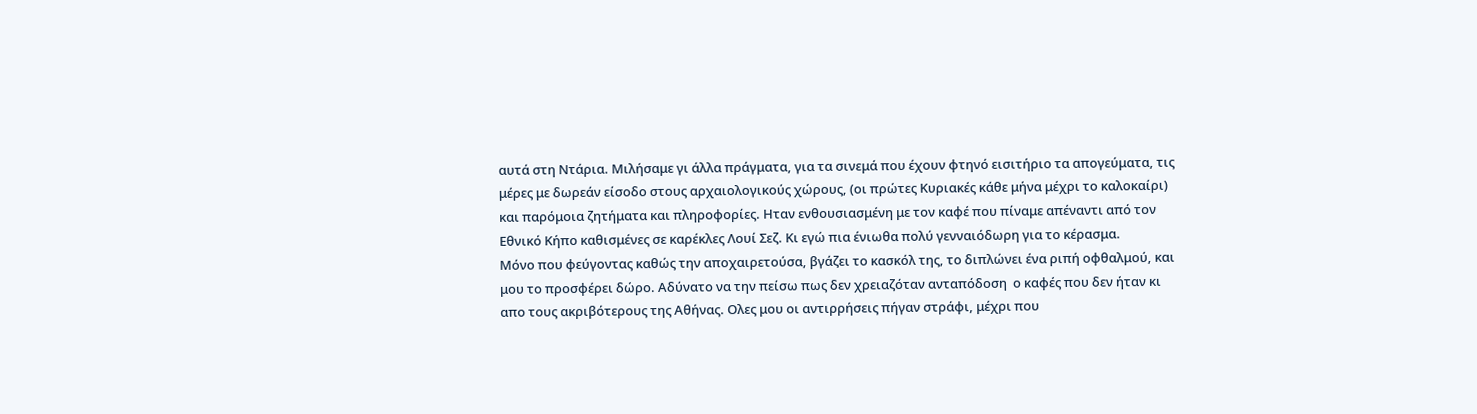αυτά στη Ντάρια. Μιλήσαμε γι άλλα πράγματα, για τα σινεμά που έχουν φτηνό εισιτήριο τα απογεύματα, τις μέρες με δωρεάν είσοδο στους αρχαιολογικούς χώρους, (οι πρώτες Κυριακές κάθε μήνα μέχρι το καλοκαίρι) και παρόμοια ζητήματα και πληροφορίες. Ηταν ενθουσιασμένη με τον καφέ που πίναμε απέναντι από τον Εθνικό Κήπο καθισμένες σε καρέκλες Λουί Σεζ. Κι εγώ πια ένιωθα πολύ γενναιόδωρη για το κέρασμα.
Μόνο που φεύγοντας καθώς την αποχαιρετούσα, βγάζει το κασκόλ της, το διπλώνει ένα ριπή οφθαλμού, και μου το προσφέρει δώρο. Αδύνατο να την πείσω πως δεν χρειαζόταν ανταπόδοση  ο καφές που δεν ήταν κι απο τους ακριβότερους της Αθήνας. Ολες μου οι αντιρρήσεις πήγαν στράφι, μέχρι που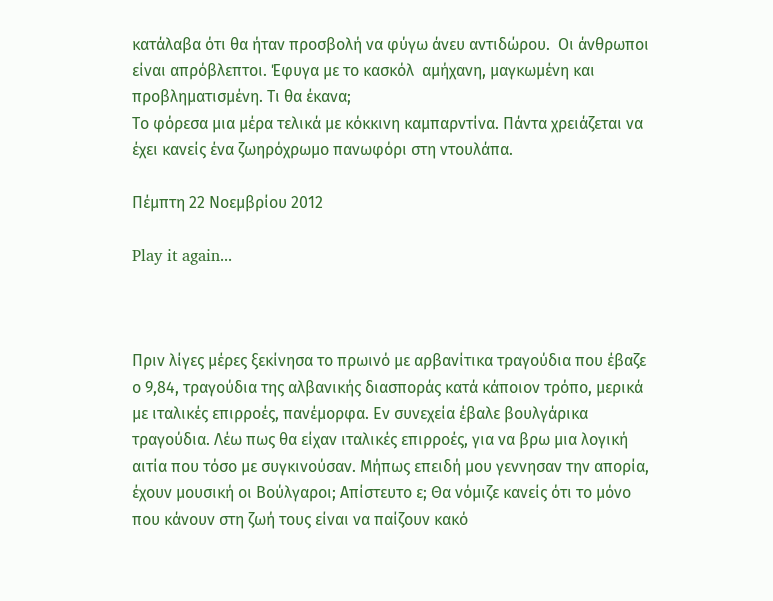κατάλαβα ότι θα ήταν προσβολή να φύγω άνευ αντιδώρου.  Οι άνθρωποι είναι απρόβλεπτοι. Έφυγα με το κασκόλ  αμήχανη, μαγκωμένη και προβληματισμένη. Τι θα έκανα;
Το φόρεσα μια μέρα τελικά με κόκκινη καμπαρντίνα. Πάντα χρειάζεται να έχει κανείς ένα ζωηρόχρωμο πανωφόρι στη ντουλάπα.

Πέμπτη 22 Νοεμβρίου 2012

Play it again...



Πριν λίγες μέρες ξεκίνησα το πρωινό με αρβανίτικα τραγούδια που έβαζε ο 9,84, τραγούδια της αλβανικής διασποράς κατά κάποιον τρόπο, μερικά με ιταλικές επιρροές, πανέμορφα. Εν συνεχεία έβαλε βουλγάρικα τραγούδια. Λέω πως θα είχαν ιταλικές επιρροές, για να βρω μια λογική αιτία που τόσο με συγκινούσαν. Μήπως επειδή μου γεννησαν την απορία, έχουν μουσική οι Βούλγαροι; Απίστευτο ε; Θα νόμιζε κανείς ότι το μόνο που κάνουν στη ζωή τους είναι να παίζουν κακό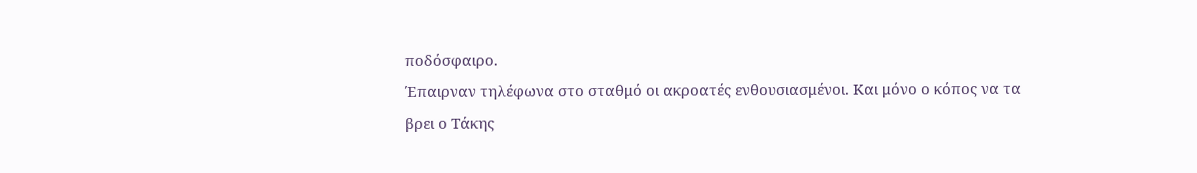ποδόσφαιρο.
Έπαιρναν τηλέφωνα στο σταθμό οι ακροατές ενθουσιασμένοι. Και μόνο ο κόπος να τα βρει ο Τάκης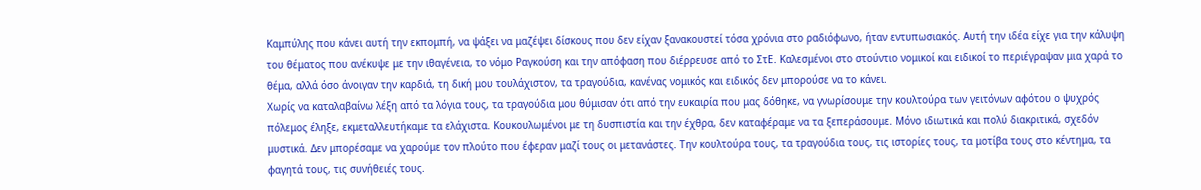Καμπύλης που κάνει αυτή την εκπομπή, να ψάξει να μαζέψει δίσκους που δεν είχαν ξανακουστεί τόσα χρόνια στο ραδιόφωνο, ήταν εντυπωσιακός. Αυτή την ιδέα είχε για την κάλυψη του θέματος που ανέκυψε με την ιθαγένεια, το νόμο Ραγκούση και την απόφαση που διέρρευσε από το ΣτΕ. Καλεσμένοι στο στούντιο νομικοί και ειδικοί το περιέγραψαν μια χαρά το θέμα, αλλά όσο άνοιγαν την καρδιά, τη δική μου τουλάχιστον, τα τραγούδια, κανένας νομικός και ειδικός δεν μπορούσε να το κάνει.
Χωρίς να καταλαβαίνω λέξη από τα λόγια τους, τα τραγούδια μου θύμισαν ότι από την ευκαιρία που μας δόθηκε, να γνωρίσουμε την κουλτούρα των γειτόνων αφότου ο ψυχρός πόλεμος έληξε, εκμεταλλευτήκαμε τα ελάχιστα. Κουκουλωμένοι με τη δυσπιστία και την έχθρα, δεν καταφέραμε να τα ξεπεράσουμε. Μόνο ιδιωτικά και πολύ διακριτικά, σχεδόν μυστικά. Δεν μπορέσαμε να χαρούμε τον πλούτο που έφεραν μαζί τους οι μετανάστες. Την κουλτούρα τους, τα τραγούδια τους, τις ιστορίες τους, τα μοτίβα τους στο κέντημα, τα φαγητά τους, τις συνήθειές τους.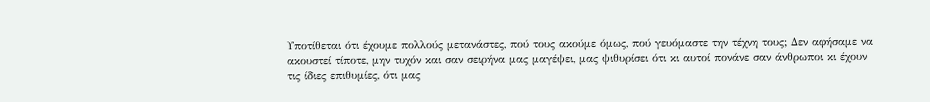Υποτίθεται ότι έχουμε πολλούς μετανάστες, πού τους ακούμε όμως, πού γευόμαστε την τέχνη τους; Δεν αφήσαμε να ακουστεί τίποτε, μην τυχόν και σαν σειρήνα μας μαγέψει, μας ψιθυρίσει ότι κι αυτοί πονάνε σαν άνθρωποι κι έχουν τις ίδιες επιθυμίες, ότι μας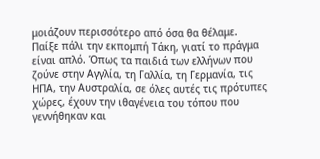μοιάζουν περισσότερο από όσα θα θέλαμε.
Παίξε πάλι την εκπομπή Τάκη, γιατί το πράγμα είναι απλό. Όπως τα παιδιά των ελλήνων που ζούνε στην Αγγλία, τη Γαλλία, τη Γερμανία, τις ΗΠΑ, την Αυστραλία, σε όλες αυτές τις πρότυπες χώρες, έχουν την ιθαγένεια του τόπου που γεννήθηκαν και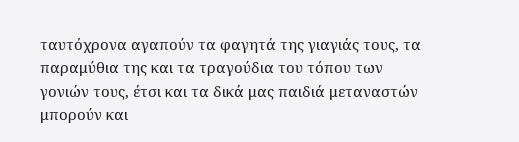ταυτόχρονα αγαπούν τα φαγητά της γιαγιάς τους, τα παραμύθια της και τα τραγούδια του τόπου των γονιών τους, έτσι και τα δικά μας παιδιά μεταναστών μπορούν και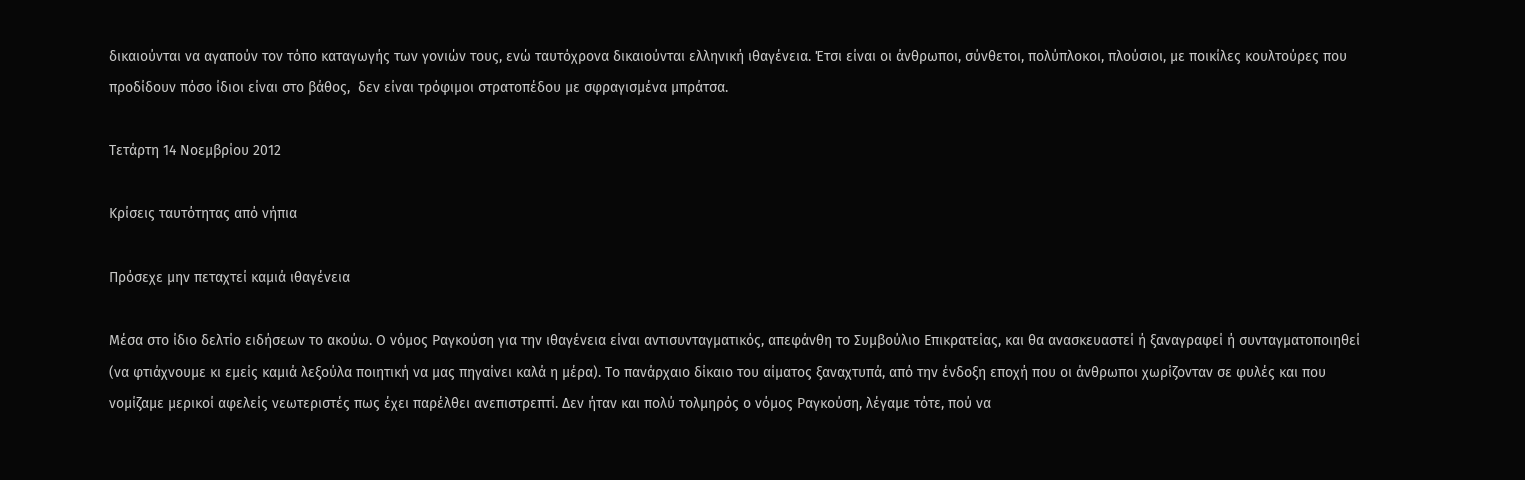δικαιούνται να αγαπούν τον τόπο καταγωγής των γονιών τους, ενώ ταυτόχρονα δικαιούνται ελληνική ιθαγένεια. Έτσι είναι οι άνθρωποι, σύνθετοι, πολύπλοκοι, πλούσιοι, με ποικίλες κουλτούρες που προδίδουν πόσο ίδιοι είναι στο βάθος,  δεν είναι τρόφιμοι στρατοπέδου με σφραγισμένα μπράτσα.

Τετάρτη 14 Νοεμβρίου 2012

Κρίσεις ταυτότητας από νήπια

Πρόσεχε μην πεταχτεί καμιά ιθαγένεια

Μέσα στο ίδιο δελτίο ειδήσεων το ακούω. Ο νόμος Ραγκούση για την ιθαγένεια είναι αντισυνταγματικός, απεφάνθη το Συμβούλιο Επικρατείας, και θα ανασκευαστεί ή ξαναγραφεί ή συνταγματοποιηθεί (να φτιάχνουμε κι εμείς καμιά λεξούλα ποιητική να μας πηγαίνει καλά η μέρα). Το πανάρχαιο δίκαιο του αίματος ξαναχτυπά, από την ένδοξη εποχή που οι άνθρωποι χωρίζονταν σε φυλές και που νομίζαμε μερικοί αφελείς νεωτεριστές πως έχει παρέλθει ανεπιστρεπτί. Δεν ήταν και πολύ τολμηρός ο νόμος Ραγκούση, λέγαμε τότε, πού να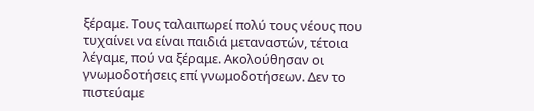ξέραμε. Τους ταλαιπωρεί πολύ τους νέους που τυχαίνει να είναι παιδιά μεταναστών, τέτοια λέγαμε, πού να ξέραμε. Ακολούθησαν οι γνωμοδοτήσεις επί γνωμοδοτήσεων. Δεν το πιστεύαμε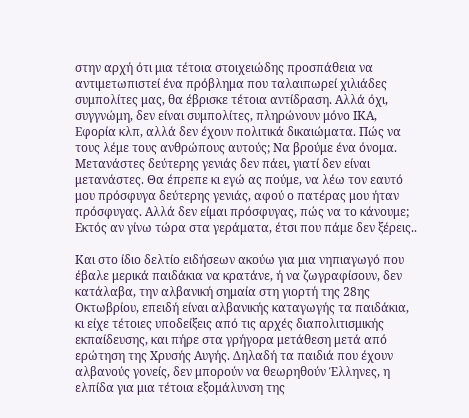στην αρχή ότι μια τέτοια στοιχειώδης προσπάθεια να αντιμετωπιστεί ένα πρόβλημα που ταλαιπωρεί χιλιάδες συμπολίτες μας, θα έβρισκε τέτοια αντίδραση. Αλλά όχι, συγγνώμη, δεν είναι συμπολίτες, πληρώνουν μόνο ΙΚΑ, Εφορία κλπ, αλλά δεν έχουν πολιτικά δικαιώματα. Πώς να τους λέμε τους ανθρώπους αυτούς; Να βρούμε ένα όνομα. Μετανάστες δεύτερης γενιάς δεν πάει, γιατί δεν είναι μετανάστες. Θα έπρεπε κι εγώ ας πούμε, να λέω τον εαυτό μου πρόσφυγα δεύτερης γενιάς, αφού ο πατέρας μου ήταν πρόσφυγας. Αλλά δεν είμαι πρόσφυγας, πώς να το κάνουμε; Εκτός αν γίνω τώρα στα γεράματα, έτσι που πάμε δεν ξέρεις..

Και στο ίδιο δελτίο ειδήσεων ακούω για μια νηπιαγωγό που έβαλε μερικά παιδάκια να κρατάνε, ή να ζωγραφίσουν, δεν κατάλαβα, την αλβανική σημαία στη γιορτή της 28ης Οκτωβρίου, επειδή είναι αλβανικής καταγωγής τα παιδάκια, κι είχε τέτοιες υποδείξεις από τις αρχές διαπολιτισμικής εκπαίδευσης, και πήρε στα γρήγορα μετάθεση μετά από ερώτηση της Χρυσής Αυγής. Δηλαδή τα παιδιά που έχουν αλβανούς γονείς, δεν μπορούν να θεωρηθούν Έλληνες, η ελπίδα για μια τέτοια εξομάλυνση της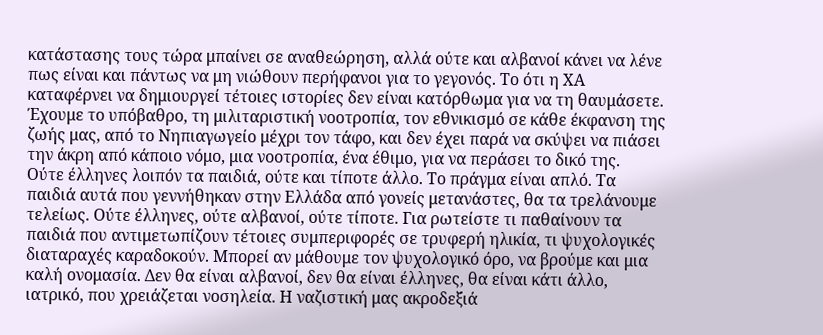κατάστασης τους τώρα μπαίνει σε αναθεώρηση, αλλά ούτε και αλβανοί κάνει να λένε πως είναι και πάντως να μη νιώθουν περήφανοι για το γεγονός. Το ότι η ΧΑ καταφέρνει να δημιουργεί τέτοιες ιστορίες δεν είναι κατόρθωμα για να τη θαυμάσετε. Έχουμε το υπόβαθρο, τη μιλιταριστική νοοτροπία, τον εθνικισμό σε κάθε έκφανση της ζωής μας, από το Νηπιαγωγείο μέχρι τον τάφο, και δεν έχει παρά να σκύψει να πιάσει την άκρη από κάποιο νόμο, μια νοοτροπία, ένα έθιμο, για να περάσει το δικό της.
Ούτε έλληνες λοιπόν τα παιδιά, ούτε και τίποτε άλλο. Το πράγμα είναι απλό. Τα παιδιά αυτά που γεννήθηκαν στην Ελλάδα από γονείς μετανάστες, θα τα τρελάνουμε τελείως. Ούτε έλληνες, ούτε αλβανοί, ούτε τίποτε. Για ρωτείστε τι παθαίνουν τα παιδιά που αντιμετωπίζουν τέτοιες συμπεριφορές σε τρυφερή ηλικία, τι ψυχολογικές διαταραχές καραδοκούν. Μπορεί αν μάθουμε τον ψυχολογικό όρο, να βρούμε και μια καλή ονομασία. Δεν θα είναι αλβανοί, δεν θα είναι έλληνες, θα είναι κάτι άλλο, ιατρικό, που χρειάζεται νοσηλεία. Η ναζιστική μας ακροδεξιά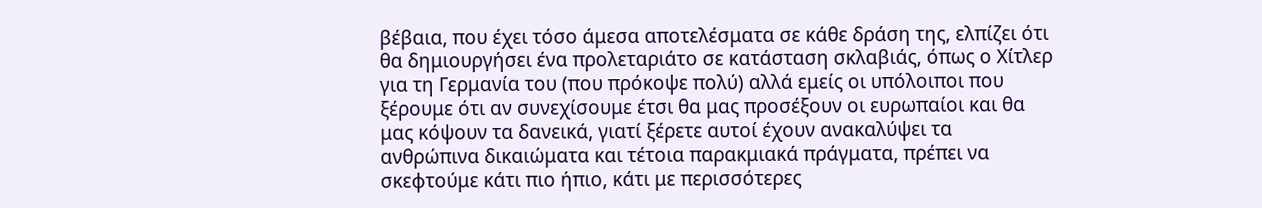βέβαια, που έχει τόσο άμεσα αποτελέσματα σε κάθε δράση της, ελπίζει ότι θα δημιουργήσει ένα προλεταριάτο σε κατάσταση σκλαβιάς, όπως ο Χίτλερ για τη Γερμανία του (που πρόκοψε πολύ) αλλά εμείς οι υπόλοιποι που ξέρουμε ότι αν συνεχίσουμε έτσι θα μας προσέξουν οι ευρωπαίοι και θα μας κόψουν τα δανεικά, γιατί ξέρετε αυτοί έχουν ανακαλύψει τα ανθρώπινα δικαιώματα και τέτοια παρακμιακά πράγματα, πρέπει να σκεφτούμε κάτι πιο ήπιο, κάτι με περισσότερες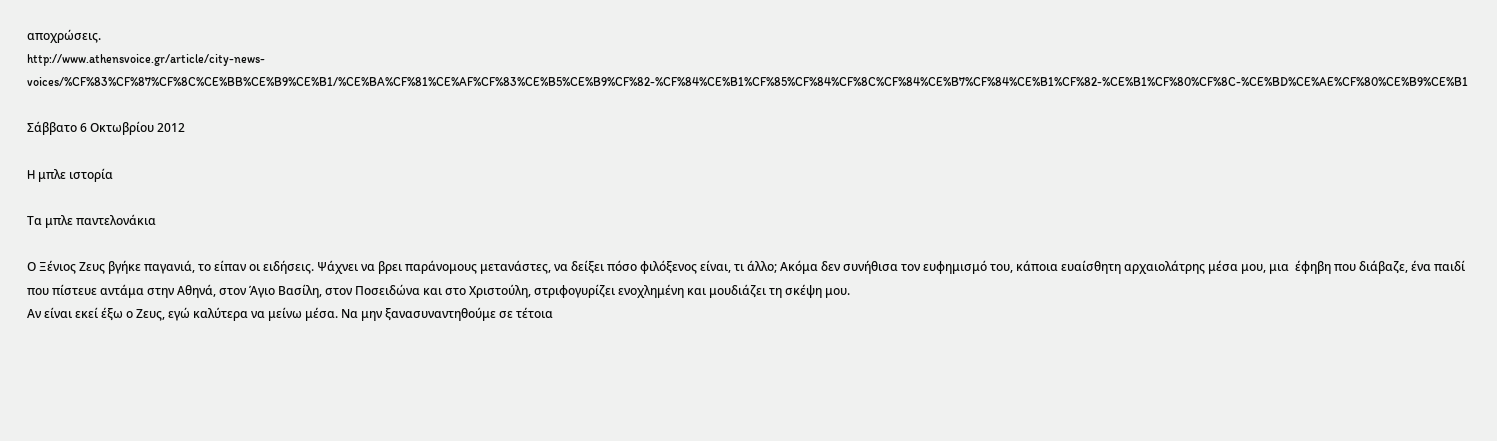αποχρώσεις.
http://www.athensvoice.gr/article/city-news-voices/%CF%83%CF%87%CF%8C%CE%BB%CE%B9%CE%B1/%CE%BA%CF%81%CE%AF%CF%83%CE%B5%CE%B9%CF%82-%CF%84%CE%B1%CF%85%CF%84%CF%8C%CF%84%CE%B7%CF%84%CE%B1%CF%82-%CE%B1%CF%80%CF%8C-%CE%BD%CE%AE%CF%80%CE%B9%CE%B1

Σάββατο 6 Οκτωβρίου 2012

H μπλε ιστορία

Τα μπλε παντελονάκια

Ο Ξένιος Ζευς βγήκε παγανιά, το είπαν οι ειδήσεις. Ψάχνει να βρει παράνομους μετανάστες, να δείξει πόσο φιλόξενος είναι, τι άλλο; Ακόμα δεν συνήθισα τον ευφημισμό του, κάποια ευαίσθητη αρχαιολάτρης μέσα μου, μια  έφηβη που διάβαζε, ένα παιδί που πίστευε αντάμα στην Αθηνά, στον Άγιο Βασίλη, στον Ποσειδώνα και στο Χριστούλη, στριφογυρίζει ενοχλημένη και μουδιάζει τη σκέψη μου.
Αν είναι εκεί έξω ο Ζευς, εγώ καλύτερα να μείνω μέσα. Να μην ξανασυναντηθούμε σε τέτοια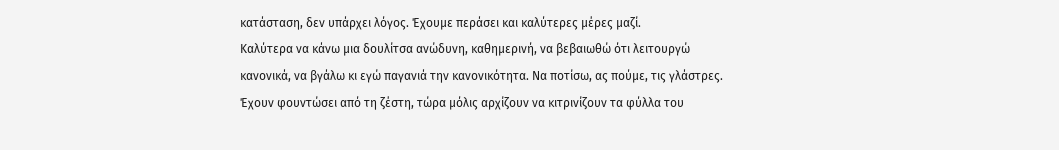κατάσταση, δεν υπάρχει λόγος. Έχουμε περάσει και καλύτερες μέρες μαζί.
Καλύτερα να κάνω μια δουλίτσα ανώδυνη, καθημερινή, να βεβαιωθώ ότι λειτουργώ κανονικά, να βγάλω κι εγώ παγανιά την κανονικότητα. Να ποτίσω, ας πούμε, τις γλάστρες. Έχουν φουντώσει από τη ζέστη, τώρα μόλις αρχίζουν να κιτρινίζουν τα φύλλα του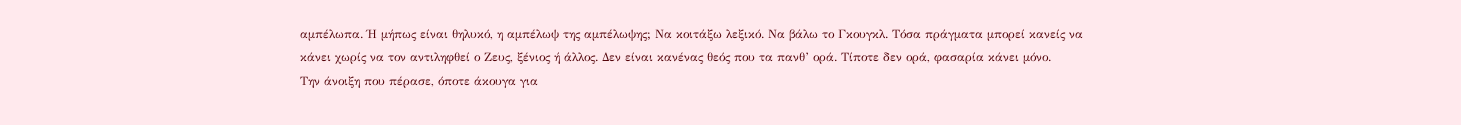αμπέλωπα. Ή μήπως είναι θηλυκό, η αμπέλωψ της αμπέλωψης; Να κοιτάξω λεξικό. Να βάλω το Γκουγκλ. Τόσα πράγματα μπορεί κανείς να κάνει χωρίς να τον αντιληφθεί ο Ζευς, ξένιος ή άλλος. Δεν είναι κανένας θεός που τα πανθ’ ορά. Τίποτε δεν ορά, φασαρία κάνει μόνο.
Την άνοιξη που πέρασε, όποτε άκουγα για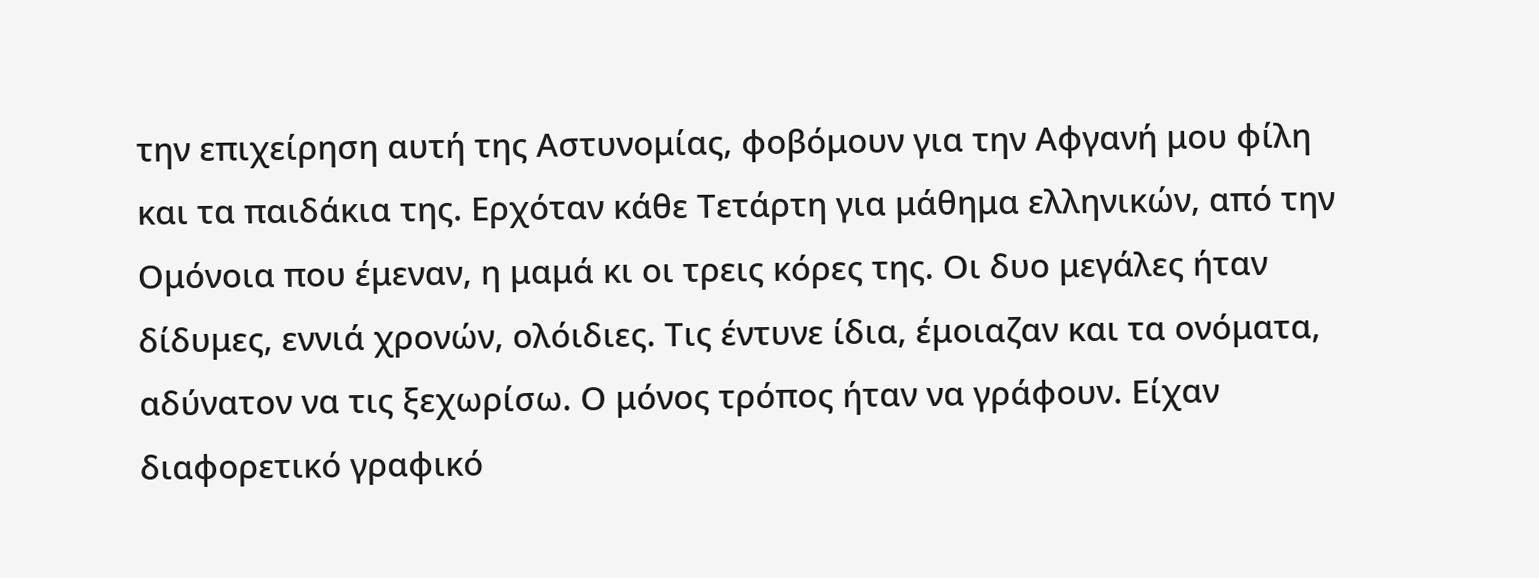την επιχείρηση αυτή της Αστυνομίας, φοβόμουν για την Αφγανή μου φίλη και τα παιδάκια της. Ερχόταν κάθε Τετάρτη για μάθημα ελληνικών, από την Ομόνοια που έμεναν, η μαμά κι οι τρεις κόρες της. Οι δυο μεγάλες ήταν δίδυμες, εννιά χρονών, ολόιδιες. Τις έντυνε ίδια, έμοιαζαν και τα ονόματα, αδύνατον να τις ξεχωρίσω. Ο μόνος τρόπος ήταν να γράφουν. Είχαν διαφορετικό γραφικό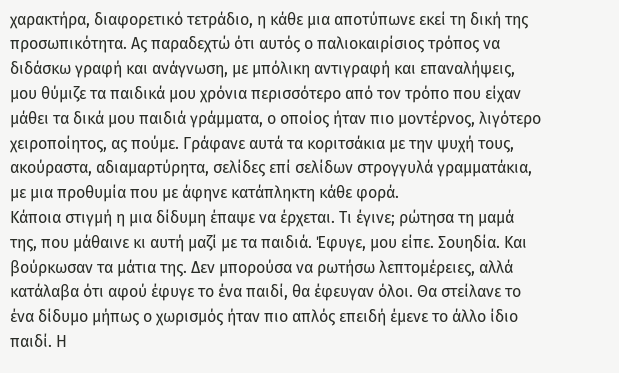χαρακτήρα, διαφορετικό τετράδιο, η κάθε μια αποτύπωνε εκεί τη δική της προσωπικότητα. Ας παραδεχτώ ότι αυτός ο παλιοκαιρίσιος τρόπος να διδάσκω γραφή και ανάγνωση, με μπόλικη αντιγραφή και επαναλήψεις, μου θύμιζε τα παιδικά μου χρόνια περισσότερο από τον τρόπο που είχαν μάθει τα δικά μου παιδιά γράμματα, ο οποίος ήταν πιο μοντέρνος, λιγότερο χειροποίητος, ας πούμε. Γράφανε αυτά τα κοριτσάκια με την ψυχή τους, ακούραστα, αδιαμαρτύρητα, σελίδες επί σελίδων στρογγυλά γραμματάκια, με μια προθυμία που με άφηνε κατάπληκτη κάθε φορά.
Κάποια στιγμή η μια δίδυμη έπαψε να έρχεται. Τι έγινε; ρώτησα τη μαμά της, που μάθαινε κι αυτή μαζί με τα παιδιά. Έφυγε, μου είπε. Σουηδία. Και βούρκωσαν τα μάτια της. Δεν μπορούσα να ρωτήσω λεπτομέρειες, αλλά κατάλαβα ότι αφού έφυγε το ένα παιδί, θα έφευγαν όλοι. Θα στείλανε το ένα δίδυμο μήπως ο χωρισμός ήταν πιο απλός επειδή έμενε το άλλο ίδιο παιδί. Η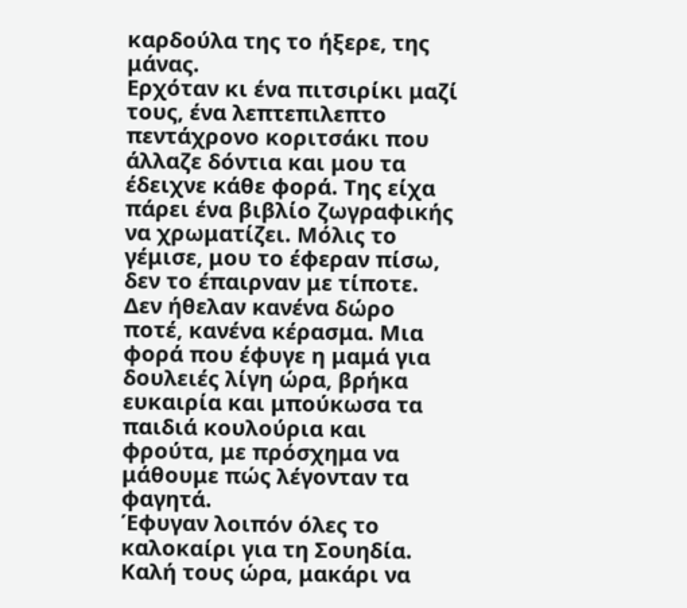καρδούλα της το ήξερε, της μάνας.
Ερχόταν κι ένα πιτσιρίκι μαζί τους, ένα λεπτεπιλεπτο πεντάχρονο κοριτσάκι που άλλαζε δόντια και μου τα έδειχνε κάθε φορά. Της είχα πάρει ένα βιβλίο ζωγραφικής να χρωματίζει. Μόλις το γέμισε, μου το έφεραν πίσω, δεν το έπαιρναν με τίποτε. Δεν ήθελαν κανένα δώρο ποτέ, κανένα κέρασμα. Μια φορά που έφυγε η μαμά για δουλειές λίγη ώρα, βρήκα ευκαιρία και μπούκωσα τα παιδιά κουλούρια και φρούτα, με πρόσχημα να μάθουμε πώς λέγονταν τα φαγητά.
Έφυγαν λοιπόν όλες το καλοκαίρι για τη Σουηδία. Καλή τους ώρα, μακάρι να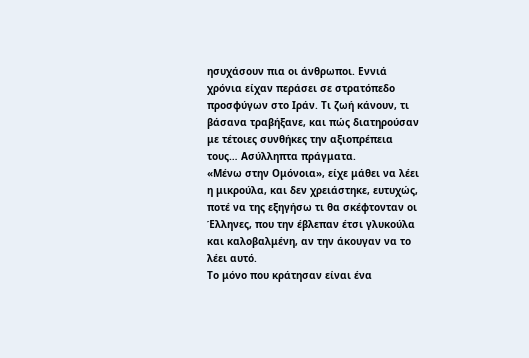ησυχάσουν πια οι άνθρωποι. Εννιά χρόνια είχαν περάσει σε στρατόπεδο προσφύγων στο Ιράν. Τι ζωή κάνουν, τι βάσανα τραβήξανε, και πώς διατηρούσαν με τέτοιες συνθήκες την αξιοπρέπεια τους… Ασύλληπτα πράγματα.
«Μένω στην Ομόνοια», είχε μάθει να λέει η μικρούλα, και δεν χρειάστηκε, ευτυχώς, ποτέ να της εξηγήσω τι θα σκέφτονταν οι Έλληνες, που την έβλεπαν έτσι γλυκούλα και καλοβαλμένη, αν την άκουγαν να το λέει αυτό.
Το μόνο που κράτησαν είναι ένα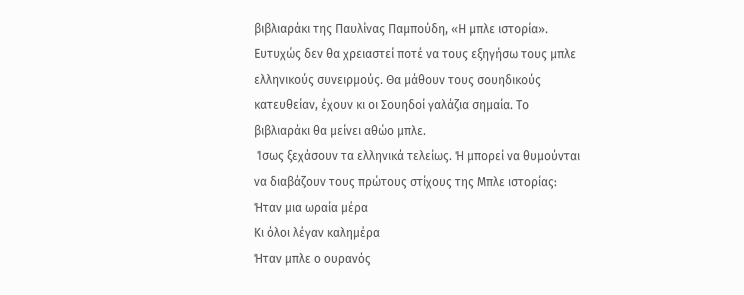βιβλιαράκι της Παυλίνας Παμπούδη, «Η μπλε ιστορία». Ευτυχώς δεν θα χρειαστεί ποτέ να τους εξηγήσω τους μπλε ελληνικούς συνειρμούς. Θα μάθουν τους σουηδικούς κατευθείαν, έχουν κι οι Σουηδοί γαλάζια σημαία. Το βιβλιαράκι θα μείνει αθώο μπλε.
 Ίσως ξεχάσουν τα ελληνικά τελείως. Ή μπορεί να θυμούνται να διαβάζουν τους πρώτους στίχους της Μπλε ιστορίας:
Ήταν μια ωραία μέρα
Κι όλοι λέγαν καλημέρα
Ήταν μπλε ο ουρανός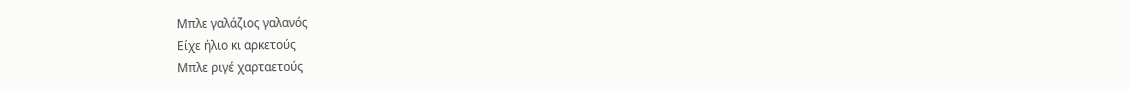Μπλε γαλάζιος γαλανός
Είχε ήλιο κι αρκετούς
Μπλε ριγέ χαρταετούς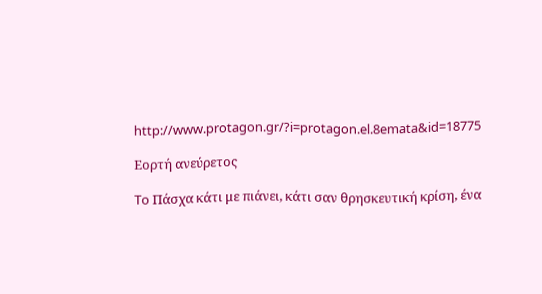http://www.protagon.gr/?i=protagon.el.8emata&id=18775

Εορτή ανεύρετος

To Πάσχα κάτι με πιάνει, κάτι σαν θρησκευτική κρίση, ένα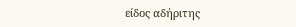είδος αδήριτης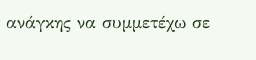ανάγκης να συμμετέχω σε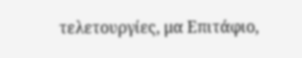τελετουργίες, μα Επιτάφιο,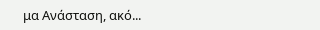μα Ανάσταση, ακό...